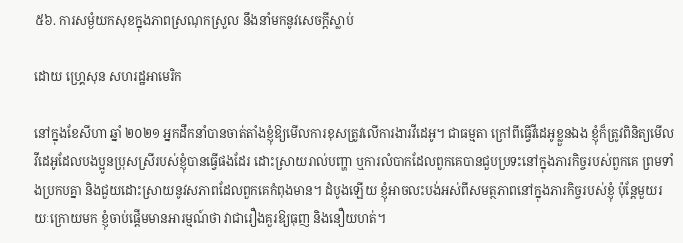៥៦. ការសម្ងំយកសុខក្នុងភាពស្រណុកស្រួល នឹងនាំមកនូវសេចក្ដីស្លាប់

ដោយ ហ្គ្រេសុន សហរដ្ឋអាមេរិក

នៅក្នុងខែសីហា ឆ្នាំ ២០២១ អ្នកដឹកនាំបានចាត់តាំងខ្ញុំឱ្យមើលការខុសត្រូវលើការងារវីដេអូ។ ជាធម្មតា ក្រៅពីធ្វើវីដេអូខ្លួនឯង ខ្ញុំក៏ត្រូវពិនិត្យមើលវីដេអូដែលបងប្អូនប្រុសស្រីរបស់ខ្ញុំបានធ្វើផងដែរ ដោះស្រាយរាល់បញ្ហា ឬការលំបាកដែលពួកគេបានជួបប្រទះនៅក្នុងភារកិច្ចរបស់ពួកគេ ព្រមទាំងប្រកបគ្នា និងជួយដោះស្រាយនូវសភាពដែលពួកគេកំពុងមាន។ ដំបូងឡើយ ខ្ញុំអាចលះបង់អស់ពីសមត្ថភាពនៅក្នុងភារកិច្ចរបស់ខ្ញុំ ប៉ុន្តែមួយរយៈក្រោយមក ខ្ញុំចាប់ផ្តើមមានអារម្មណ៍ថា វាជារឿងគួរឱ្យធុញ និងនឿយហត់។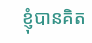ខ្ញុំបានគិត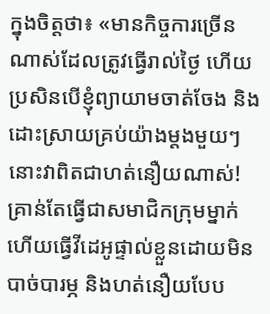ក្នុងចិត្តថា៖ «មានកិច្ចការច្រើនណាស់ដែលត្រូវធ្វើរាល់ថ្ងៃ ហើយប្រសិនបើខ្ញុំព្យាយាមចាត់ចែង និងដោះស្រាយគ្រប់យ៉ាងម្តងមួយៗ នោះវាពិតជាហត់នឿយណាស់! គ្រាន់តែធ្វើជាសមាជិកក្រុមម្នាក់ ហើយធ្វើវីដេអូផ្ទាល់ខ្លួនដោយមិនបាច់បារម្ភ និងហត់នឿយបែប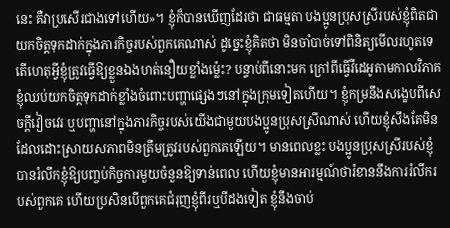នេះ គឺវាប្រសើរជាងទៅហើយ»។ ខ្ញុំក៏បានឃើញដែរថា ជាធម្មតា បងប្អូនប្រុសស្រីរបស់ខ្ញុំពិតជាយកចិត្តទុកដាក់ក្នុងភារកិច្ចរបស់ពួកគេណាស់ ដូច្នេះខ្ញុំគិតថា មិនចាំបាច់ទៅពិនិត្យមើលរហូតទេ តើហេតុអ្វីខ្ញុំត្រូវធ្វើឱ្យខ្លួនឯងហត់នឿយខ្លាំងម្ល៉េះ? បន្ទាប់ពីនោះមក ក្រៅពីធ្វើវីដេអូតាមកាលវិភាគ ខ្ញុំឈប់យកចិត្តទុកដាក់ខ្លាំងចំពោះបញ្ហាផ្សេងៗនៅក្នុងក្រុមទៀតហើយ។ ខ្ញុំកម្រនឹងសង្ខេបពីសេចក្ដីវៀចវេរ ឬបញ្ហានៅក្នុងភារកិច្ចរបស់យើងជាមួយបងប្អូនប្រុសស្រីណាស់ ហើយខ្ញុំសឹងតែមិនដែលដោះស្រាយសភាពមិនត្រឹមត្រូវរបស់ពួកគេឡើយ។ មានពេលខ្លះ បងប្អូនប្រុសស្រីរបស់ខ្ញុំបានរំលឹកខ្ញុំឱ្យបញ្ចប់កិច្ចការមួយចំនួនឱ្យទាន់ពេល ហើយខ្ញុំមានអារម្មណ៍ថារំខាននឹងការរំលឹករបស់ពួកគេ ហើយប្រសិនបើពួកគេជំរុញខ្ញុំពីរឬបីដងទៀត ខ្ញុំនឹងចាប់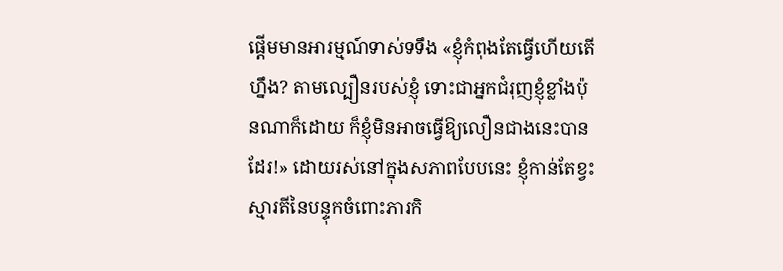ផ្តើមមានអារម្មណ៍ទាស់ទទឹង «ខ្ញុំកំពុងតែធ្វើហើយតើហ្នឹង? តាមល្បឿនរបស់ខ្ញុំ ទោះជាអ្នកជំរុញខ្ញុំខ្លាំងប៉ុនណាក៏ដោយ ក៏ខ្ញុំមិនអាចធ្វើឱ្យលឿនជាងនេះបានដែរ!» ដោយរស់នៅក្នុងសភាពបែបនេះ ខ្ញុំកាន់តែខ្វះស្មារតីនៃបន្ទុកចំពោះភារកិ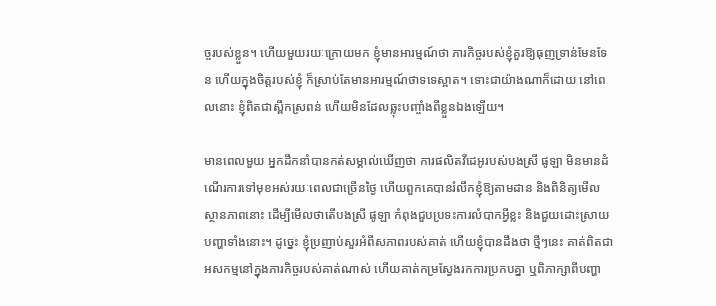ច្ចរបស់ខ្លួន។ ហើយមួយរយៈក្រោយមក ខ្ញុំមានអារម្មណ៍ថា ភារកិច្ចរបស់ខ្ញុំគួរឱ្យធុញទ្រាន់មែនទែន ហើយក្នុងចិត្តរបស់ខ្ញុំ ក៏ស្រាប់តែមានអារម្មណ៍ថាទទេស្អាត។ ទោះជាយ៉ាងណាក៏ដោយ នៅពេលនោះ ខ្ញុំពិតជាស្ពឹកស្រពន់ ហើយមិនដែលឆ្លុះបញ្ចាំងពីខ្លួនឯងឡើយ។

មានពេលមួយ អ្នកដឹកនាំបានកត់សម្គាល់ឃើញថា ការផលិតវីដេអូរបស់បងស្រី ផូឡា មិនមានដំណើរការទៅមុខអស់រយៈពេលជាច្រើនថ្ងៃ ហើយពួកគេបានរំលឹកខ្ញុំឱ្យតាមដាន និងពិនិត្យមើលស្ថានភាពនោះ ដើម្បីមើលថាតើបងស្រី ផូឡា កំពុងជួបប្រទះការលំបាកអ្វីខ្លះ និងជួយដោះស្រាយបញ្ហាទាំងនោះ។ ដូច្នេះ ខ្ញុំប្រញាប់សួរអំពីសភាពរបស់គាត់ ហើយខ្ញុំបានដឹងថា ថ្មីៗនេះ គាត់ពិតជាអសកម្មនៅក្នុងភារកិច្ចរបស់គាត់ណាស់ ហើយគាត់កម្រស្វែងរកការប្រកបគ្នា ឬពិភាក្សាពីបញ្ហា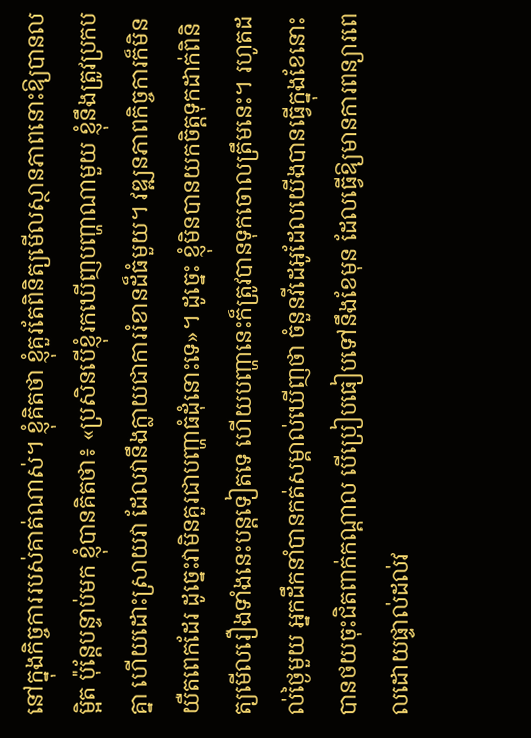នៅក្នុងកិច្ចការរបស់គាត់ណាស់។ ខ្ញុំគិតថា ខ្ញុំគួរតែពិនិត្យមើលស្ថានភាពនោះឱ្យបានលម្អិត ប៉ុន្តែបន្ទាប់មក ខ្ញុំបានគិតថា៖ «ប្រសិនបើខ្ញុំរកឃើញបញ្ហាណាមួយ ខ្ញុំនឹងត្រូវប្រកបគ្នា ហើយដោះស្រាយវា ដែលវានឹងក្លាយជាការរំខានដ៏ធំមួយ។ វឌ្ឍនភាពកិច្ចការក៏មិនយឺតពេកដែរ ដូច្នេះវាមិនគួរជាបញ្ហាធំដុំនោះទេ»។ ដូច្នេះ ខ្ញុំមិនបានយកចិត្តទុកដាក់ពិនិត្យមើលរឿងទាំងនេះបន្តទៀតទេ ហើយបញ្ហានេះក៏ត្រូវបានទុកចោលត្រឹមនេះ។ រហូតដល់ថ្ងៃមួយ អ្នកដឹកនាំបានកត់សម្គាល់ឃើញថា ចំនួនវីដេអូដែលយើងបានធ្វើក្នុងខែនោះ បានថយចុះជិតពាក់កណ្តាល បើប្រៀបធៀបទៅនឹងខែមុន ដែលធ្វើឱ្យមានការពន្យារពេលដោយផ្ទាល់ដល់វ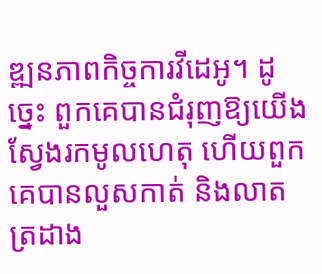ឌ្ឍនភាពកិច្ចការវីដេអូ។ ដូច្នេះ ពួកគេបានជំរុញឱ្យយើងស្វែងរកមូលហេតុ ហើយពួកគេបានលួសកាត់ និងលាតត្រដាង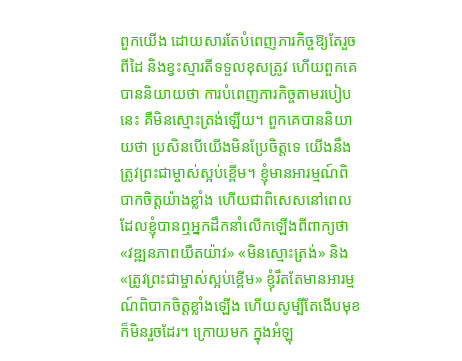ពួកយើង ដោយសារតែបំពេញភារកិច្ចឱ្យតែរួចពីដៃ និងខ្វះស្មារតីទទួលខុសត្រូវ ហើយពួកគេបាននិយាយថា ការបំពេញភារកិច្ចតាមរបៀបនេះ គឺមិនស្មោះត្រង់ឡើយ។ ពួកគេបាននិយាយថា ប្រសិនបើយើងមិនប្រែចិត្តទេ យើងនឹងត្រូវព្រះជាម្ចាស់ស្អប់ខ្ពើម។ ខ្ញុំមានអារម្មណ៍ពិបាកចិត្តយ៉ាងខ្លាំង ហើយជាពិសេសនៅពេលដែលខ្ញុំបានឮអ្នកដឹកនាំលើកឡើងពីពាក្យថា «វឌ្ឍនភាពយឺតយ៉ាវ» «មិនស្មោះត្រង់» និង «ត្រូវព្រះជាម្ចាស់ស្អប់ខ្ពើម» ខ្ញុំរឹតតែមានអារម្មណ៍ពិបាកចិត្តខ្លាំងឡើង ហើយសូម្បីតែងើបមុខក៏មិនរួចដែរ។ ក្រោយមក ក្នុងអំឡុ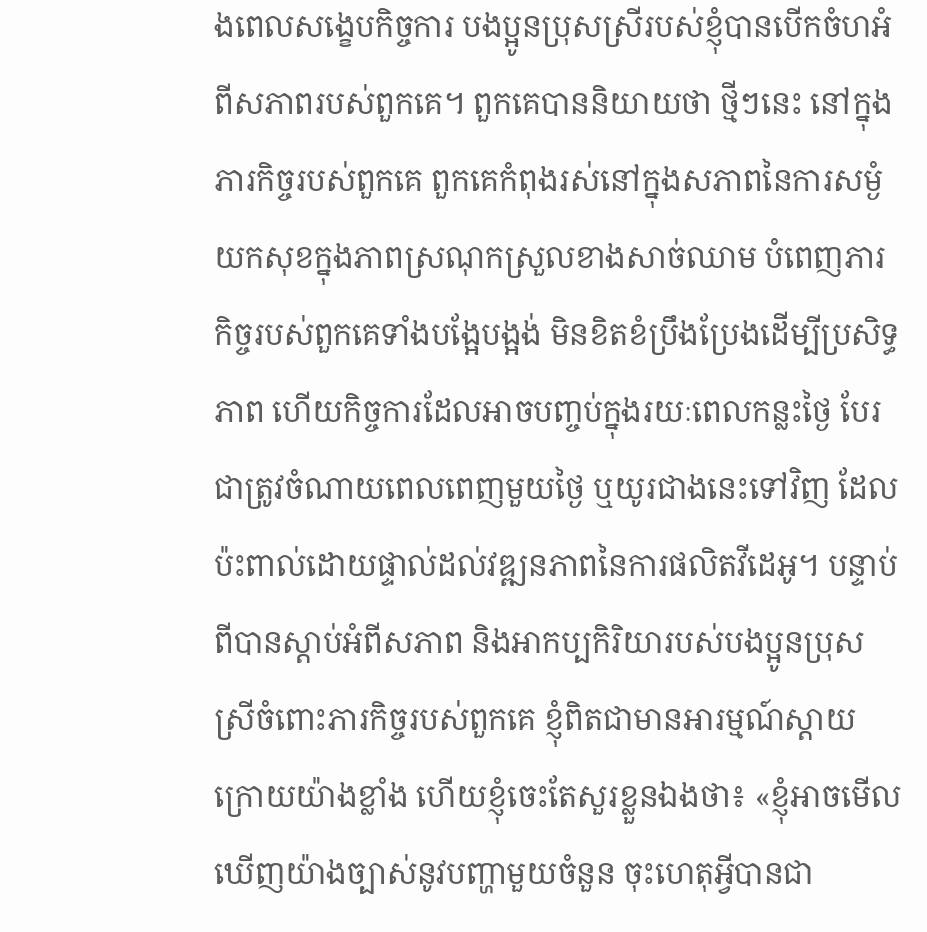ងពេលសង្ខេបកិច្ចការ បងប្អូនប្រុសស្រីរបស់ខ្ញុំបានបើកចំហអំពីសភាពរបស់ពួកគេ។ ពួកគេបាននិយាយថា ថ្មីៗនេះ នៅក្នុងភារកិច្ចរបស់ពួកគេ ពួកគេកំពុងរស់នៅក្នុងសភាពនៃការសម្ងំយកសុខក្នុងភាពស្រណុកស្រួលខាងសាច់ឈាម បំពេញភារកិច្ចរបស់ពួកគេទាំងបង្អែបង្អង់ មិនខិតខំប្រឹងប្រែងដើម្បីប្រសិទ្ធភាព ហើយកិច្ចការដែលអាចបញ្ចប់ក្នុងរយៈពេលកន្លះថ្ងៃ បែរជាត្រូវចំណាយពេលពេញមួយថ្ងៃ ឬយូរជាងនេះទៅវិញ ដែលប៉ះពាល់ដោយផ្ទាល់ដល់វឌ្ឍនភាពនៃការផលិតវីដេអូ។ បន្ទាប់ពីបានស្តាប់អំពីសភាព និងអាកប្បកិរិយារបស់បងប្អូនប្រុសស្រីចំពោះភារកិច្ចរបស់ពួកគេ ខ្ញុំពិតជាមានអារម្មណ៍ស្តាយក្រោយយ៉ាងខ្លាំង ហើយខ្ញុំចេះតែសួរខ្លួនឯងថា៖ «ខ្ញុំអាចមើលឃើញយ៉ាងច្បាស់នូវបញ្ហាមួយចំនួន ចុះហេតុអ្វីបានជា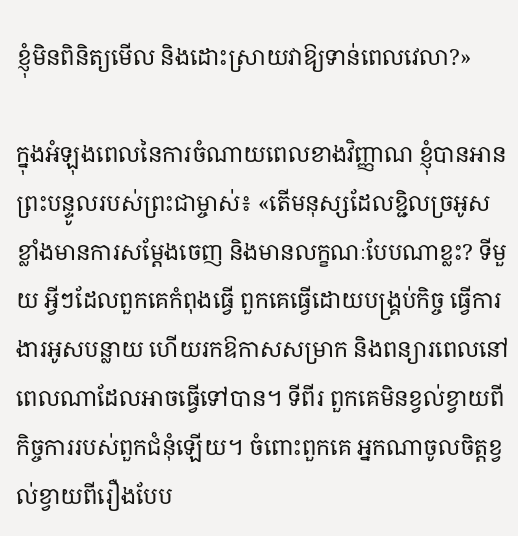ខ្ញុំមិនពិនិត្យមើល និងដោះស្រាយវាឱ្យទាន់ពេលវេលា?»

ក្នុងអំឡុងពេលនៃការចំណាយពេលខាងវិញ្ញាណ ខ្ញុំបានអានព្រះបន្ទូលរបស់ព្រះជាម្ចាស់៖ «តើមនុស្សដែលខ្ជិលច្រអូសខ្លាំងមានការសម្ដែងចេញ និងមានលក្ខណៈបែបណាខ្លះ? ទីមួយ អ្វីៗដែលពួកគេកំពុងធ្វើ ពួកគេធ្វើដោយបង្គ្រប់កិច្ច ធ្វើការងារអូសបន្លាយ ហើយរកឱកាសសម្រាក និងពន្យារពេលនៅពេលណាដែលអាចធ្វើទៅបាន។ ទីពីរ ពួកគេមិនខ្វល់ខ្វាយពីកិច្ចការរបស់ពួកជំនុំឡើយ។ ចំពោះពួកគេ អ្នកណាចូលចិត្តខ្វល់ខ្វាយពីរឿងបែប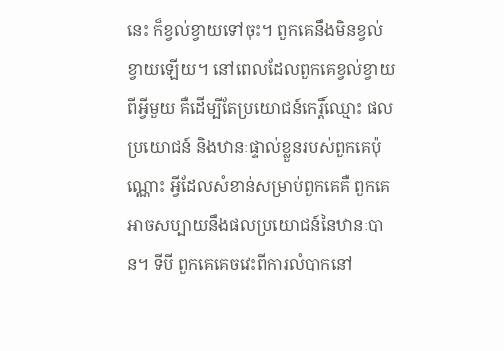នេះ ក៏ខ្វល់ខ្វាយទៅចុះ។ ពួកគេនឹងមិនខ្វល់ខ្វាយឡើយ។ នៅពេលដែលពួកគេខ្វល់ខ្វាយពីអ្វីមួយ គឺដើម្បីតែប្រយោជន៍កេរ្តិ៍ឈ្មោះ ផលប្រយោជន៍ និងឋានៈផ្ទាល់ខ្លួនរបស់ពួកគេប៉ុណ្ណោះ អ្វីដែលសំខាន់សម្រាប់ពួកគេគឺ ពួកគេអាចសប្បាយនឹងផលប្រយោជន៍នៃឋានៈបាន។ ទីបី ពួកគេគេចវេះពីការលំបាកនៅ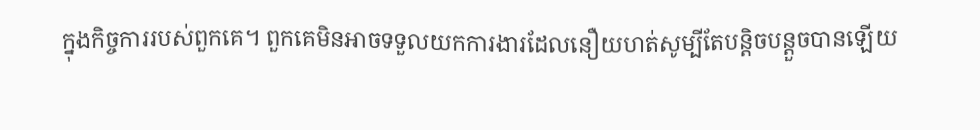ក្នុងកិច្ចការរបស់ពួកគេ។ ពួកគេមិនអាចទទួលយកការងារដែលនឿយហត់សូម្បីតែបន្តិចបន្តួចបានឡើយ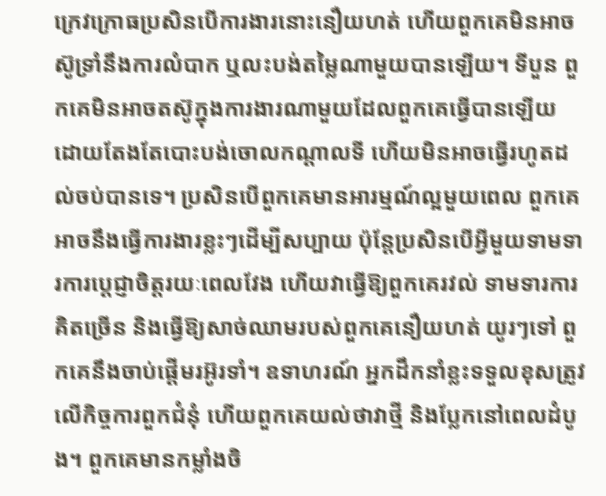ក្រេវក្រោធប្រសិនបើការងារនោះនឿយហត់ ហើយពួកគេមិនអាចស៊ូទ្រាំនឹងការលំបាក ឬលះបង់តម្លៃណាមួយបានឡើយ។ ទីបួន ពួកគេមិនអាចតស៊ូក្នុងការងារណាមួយដែលពួកគេធ្វើបានឡើយ ដោយតែងតែបោះបង់ចោលកណ្ដាលទី ហើយមិនអាចធ្វើរហូតដល់ចប់បានទេ។ ប្រសិនបើពួកគេមានអារម្មណ៍ល្អមួយពេល ពួកគេអាចនឹងធ្វើការងារខ្លះៗដើម្បីសប្បាយ ប៉ុន្តែប្រសិនបើអ្វីមួយទាមទារការប្ដេជ្ញាចិត្តរយៈពេលវែង ហើយវាធ្វើឱ្យពួកគេរវល់ ទាមទារការគិតច្រើន និងធ្វើឱ្យសាច់ឈាមរបស់ពួកគេនឿយហត់ យូរៗទៅ ពួកគេនឹងចាប់ផ្ដើមរអ៊ូរទាំ។ ឧទាហរណ៍ អ្នកដឹកនាំខ្លះទទួលខុសត្រូវលើកិច្ចការពួកជំនុំ ហើយពួកគេយល់ថាវាថ្មី និងប្លែកនៅពេលដំបូង។ ពួកគេមានកម្លាំងចិ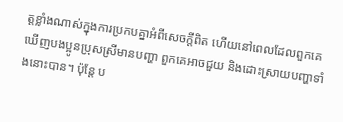ត្តខ្លាំងណាស់ក្នុងការប្រកបគ្នាអំពីសេចក្ដីពិត ហើយនៅពេលដែលពួកគេឃើញបងប្អូនប្រុសស្រីមានបញ្ហា ពួកគេអាចជួយ និងដោះស្រាយបញ្ហាទាំងនោះបាន។ ប៉ុន្តែ ប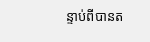ន្ទាប់ពីបានត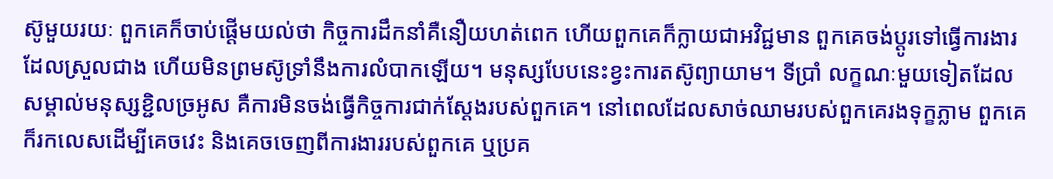ស៊ូមួយរយៈ ពួកគេក៏ចាប់ផ្ដើមយល់ថា កិច្ចការដឹកនាំគឺនឿយហត់ពេក ហើយពួកគេក៏ក្លាយជាអវិជ្ជមាន ពួកគេចង់ប្ដូរទៅធ្វើការងារដែលស្រួលជាង ហើយមិនព្រមស៊ូទ្រាំនឹងការលំបាកឡើយ។ មនុស្សបែបនេះខ្វះការតស៊ូព្យាយាម។ ទីប្រាំ លក្ខណៈមួយទៀតដែលសម្គាល់មនុស្សខ្ជិលច្រអូស គឺការមិនចង់ធ្វើកិច្ចការជាក់ស្ដែងរបស់ពួកគេ។ នៅពេលដែលសាច់ឈាមរបស់ពួកគេរងទុក្ខភ្លាម ពួកគេក៏រកលេសដើម្បីគេចវេះ និងគេចចេញពីការងាររបស់ពួកគេ ឬប្រគ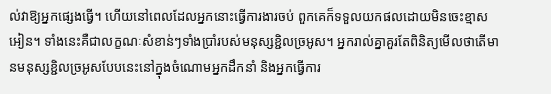ល់វាឱ្យអ្នកផ្សេងធ្វើ។ ហើយនៅពេលដែលអ្នកនោះធ្វើការងារចប់ ពួកគេក៏ទទួលយកផលដោយមិនចេះខ្មាសអៀន។ ទាំងនេះគឺជាលក្ខណៈសំខាន់ៗទាំងប្រាំរបស់មនុស្សខ្ជិលច្រអូស។ អ្នករាល់គ្នាគួរតែពិនិត្យមើលថាតើមានមនុស្សខ្ជិលច្រអូសបែបនេះនៅក្នុងចំណោមអ្នកដឹកនាំ និងអ្នកធ្វើការ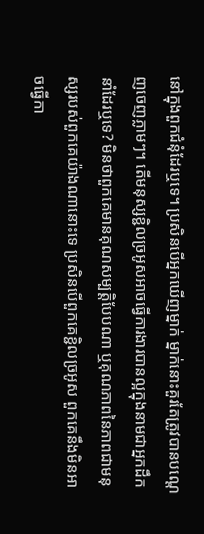នៅក្នុងពួកជំនុំដែរឬទេ។ ប្រសិនបើអ្នកឃើញម្នាក់ ម្នាក់នោះគួរតែត្រូវបានបណ្ដេញចេញភ្លាមៗ។ តើមនុស្សខ្ជិលច្រអូសអាចធ្វើការងារបានល្អក្នុងនាមជាអ្នកដឹកនាំដែរឬទេ? មិនថាពួកគេមានគុណសម្បត្តិបែបណា ឬគុណភាពនៃភាពជាមនុស្សរបស់ពួកគេយ៉ាងណានោះទេ ប្រសិនបើពួកគេខ្ជិលច្រអូស ពួកគេនឹងមិនអាចធ្វើកា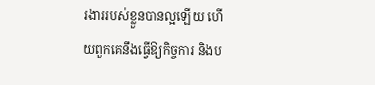រងាររបស់ខ្លួនបានល្អឡើយ ហើយពួកគេនឹងធ្វើឱ្យកិច្ចការ និងប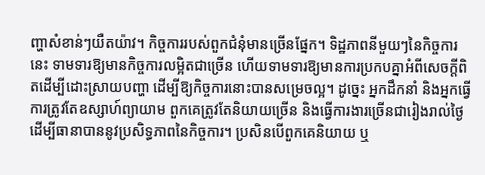ញ្ហាសំខាន់ៗយឺតយ៉ាវ។ កិច្ចការរបស់ពួកជំនុំមានច្រើនផ្នែក។ ទិដ្ឋភាពនីមួយៗនៃកិច្ចការនេះ ទាមទារឱ្យមានកិច្ចការលម្អិតជាច្រើន ហើយទាមទារឱ្យមានការប្រកបគ្នាអំពីសេចក្ដីពិតដើម្បីដោះស្រាយបញ្ហា ដើម្បីឱ្យកិច្ចការនោះបានសម្រេចល្អ។ ដូច្នេះ អ្នកដឹកនាំ និងអ្នកធ្វើការត្រូវតែឧស្សាហ៍ព្យាយាម ពួកគេត្រូវតែនិយាយច្រើន និងធ្វើការងារច្រើនជារៀងរាល់ថ្ងៃ ដើម្បីធានាបាននូវប្រសិទ្ធភាពនៃកិច្ចការ។ ប្រសិនបើពួកគេនិយាយ ឬ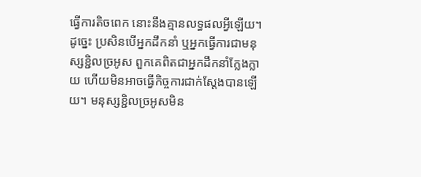ធ្វើការតិចពេក នោះនឹងគ្មានលទ្ធផលអ្វីឡើយ។ ដូច្នេះ ប្រសិនបើអ្នកដឹកនាំ ឬអ្នកធ្វើការជាមនុស្សខ្ជិលច្រអូស ពួកគេពិតជាអ្នកដឹកនាំក្លែងក្លាយ ហើយមិនអាចធ្វើកិច្ចការជាក់ស្ដែងបានឡើយ។ មនុស្សខ្ជិលច្រអូសមិន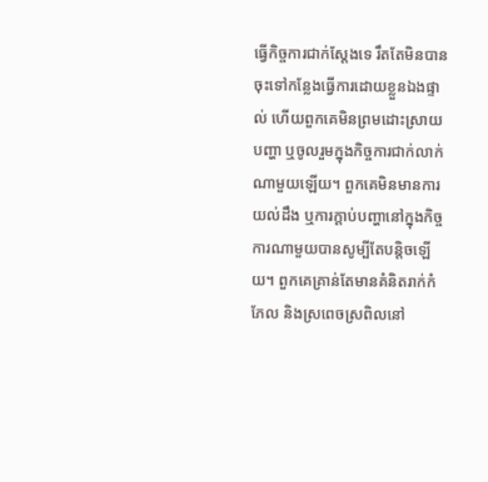ធ្វើកិច្ចការជាក់ស្ដែងទេ រឹតតែមិនបានចុះទៅកន្លែងធ្វើការដោយខ្លួនឯងផ្ទាល់ ហើយពួកគេមិនព្រមដោះស្រាយបញ្ហា ឬចូលរួមក្នុងកិច្ចការជាក់លាក់ណាមួយឡើយ។ ពួកគេមិនមានការយល់ដឹង ឬការក្តាប់បញ្ហានៅក្នុងកិច្ចការណាមួយបានសូម្បីតែបន្តិចឡើយ។ ពួកគេគ្រាន់តែមានគំនិតរាក់កំភែល និងស្រពេចស្រពិលនៅ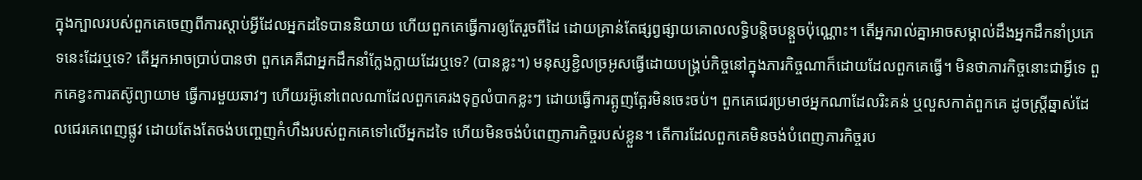ក្នុងក្បាលរបស់ពួកគេចេញពីការស្ដាប់អ្វីដែលអ្នកដទៃបាននិយាយ ហើយពួកគេធ្វើការឲ្យតែរួចពីដៃ ដោយគ្រាន់តែផ្សព្វផ្សាយគោលលទ្ធិបន្តិចបន្តួចប៉ុណ្ណោះ។ តើអ្នករាល់គ្នាអាចសម្គាល់ដឹងអ្នកដឹកនាំប្រភេទនេះដែរឬទេ? តើអ្នកអាចប្រាប់បានថា ពួកគេគឺជាអ្នកដឹកនាំក្លែងក្លាយដែរឬទេ? (បានខ្លះ។) មនុស្សខ្ជិលច្រអូសធ្វើដោយបង្គ្រប់កិច្ចនៅក្នុងភារកិច្ចណាក៏ដោយដែលពួកគេធ្វើ។ មិនថាភារកិច្ចនោះជាអ្វីទេ ពួកគេខ្វះការតស៊ូព្យាយាម ធ្វើការមួយឆាវៗ ហើយរអ៊ូនៅពេលណាដែលពួកគេរងទុក្ខលំបាកខ្លះៗ ដោយធ្វើការត្អូញត្អែរមិនចេះចប់។ ពួកគេជេរប្រមាថអ្នកណាដែលរិះគន់ ឬលួសកាត់ពួកគេ ដូចស្ត្រីឆ្នាស់ដែលជេរគេពេញផ្លូវ ដោយតែងតែចង់បញ្ចេញកំហឹងរបស់ពួកគេទៅលើអ្នកដទៃ ហើយមិនចង់បំពេញភារកិច្ចរបស់ខ្លួន។ តើការដែលពួកគេមិនចង់បំពេញភារកិច្ចរប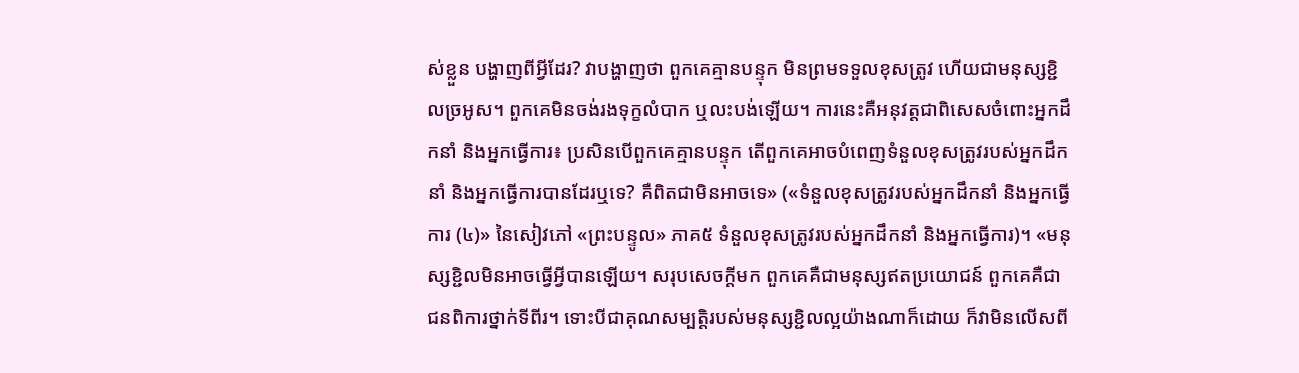ស់ខ្លួន បង្ហាញពីអ្វីដែរ? វាបង្ហាញថា ពួកគេគ្មានបន្ទុក មិនព្រមទទួលខុសត្រូវ ហើយជាមនុស្សខ្ជិលច្រអូស។ ពួកគេមិនចង់រងទុក្ខលំបាក ឬលះបង់ឡើយ។ ការនេះគឺអនុវត្តជាពិសេសចំពោះអ្នកដឹកនាំ និងអ្នកធ្វើការ៖ ប្រសិនបើពួកគេគ្មានបន្ទុក តើពួកគេអាចបំពេញទំនួលខុសត្រូវរបស់អ្នកដឹកនាំ និងអ្នកធ្វើការបានដែរឬទេ? គឺពិតជាមិនអាចទេ» («ទំនួលខុសត្រូវរបស់អ្នកដឹកនាំ និងអ្នកធ្វើការ (៤)» នៃសៀវភៅ «ព្រះបន្ទូល» ភាគ៥ ទំនួលខុសត្រូវរបស់អ្នកដឹកនាំ និងអ្នកធ្វើការ)។ «មនុស្សខ្ជិលមិនអាចធ្វើអ្វីបានឡើយ។ សរុបសេចក្ដីមក ពួកគេគឺជាមនុស្សឥតប្រយោជន៍ ពួកគេគឺជាជនពិការថ្នាក់ទីពីរ។ ទោះបីជាគុណសម្បត្តិរបស់មនុស្សខ្ជិលល្អយ៉ាងណាក៏ដោយ ក៏វាមិនលើសពី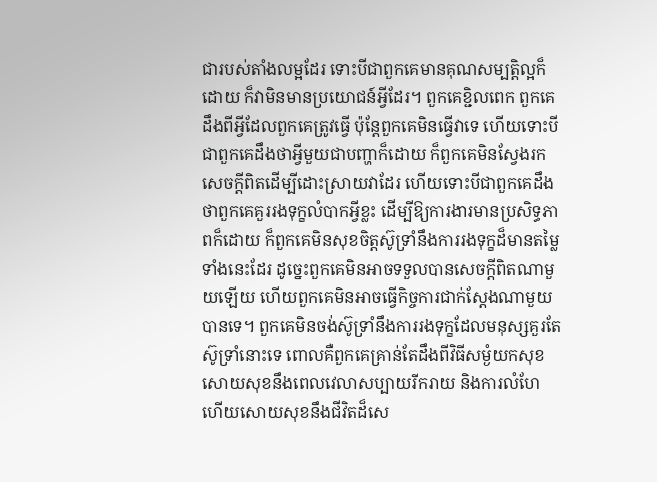ជារបស់តាំងលម្អដែរ ទោះបីជាពួកគេមានគុណសម្បត្តិល្អក៏ដោយ ក៏វាមិនមានប្រយោជន៍អ្វីដែរ។ ពួកគេខ្ជិលពេក ពួកគេដឹងពីអ្វីដែលពួកគេត្រូវធ្វើ ប៉ុន្តែពួកគេមិនធ្វើវាទេ ហើយទោះបីជាពួកគេដឹងថាអ្វីមួយជាបញ្ហាក៏ដោយ ក៏ពួកគេមិនស្វែងរកសេចក្ដីពិតដើម្បីដោះស្រាយវាដែរ ហើយទោះបីជាពួកគេដឹងថាពួកគេគួររងទុក្ខលំបាកអ្វីខ្លះ ដើម្បីឱ្យការងារមានប្រសិទ្ធភាពក៏ដោយ ក៏ពួកគេមិនសុខចិត្តស៊ូទ្រាំនឹងការរងទុក្ខដ៏មានតម្លៃទាំងនេះដែរ ដូច្នេះពួកគេមិនអាចទទួលបានសេចក្ដីពិតណាមួយឡើយ ហើយពួកគេមិនអាចធ្វើកិច្ចការជាក់ស្ដែងណាមួយបានទេ។ ពួកគេមិនចង់ស៊ូទ្រាំនឹងការរងទុក្ខដែលមនុស្សគួរតែស៊ូទ្រាំនោះទេ ពោលគឺពួកគេគ្រាន់តែដឹងពីវិធីសម្ងំយកសុខ សោយសុខនឹងពេលវេលាសប្បាយរីករាយ និងការលំហែ ហើយសោយសុខនឹងជីវិតដ៏សេ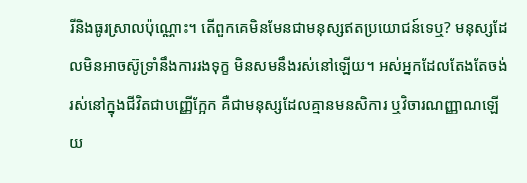រីនិងធូរស្រាលប៉ុណ្ណោះ។ តើពួកគេមិនមែនជាមនុស្សឥតប្រយោជន៍ទេឬ? មនុស្សដែលមិនអាចស៊ូទ្រាំនឹងការរងទុក្ខ មិនសមនឹងរស់នៅឡើយ។ អស់អ្នកដែលតែងតែចង់រស់នៅក្នុងជីវិតជាបញ្ញើក្អែក គឺជាមនុស្សដែលគ្មានមនសិការ ឬវិចារណញ្ញាណឡើយ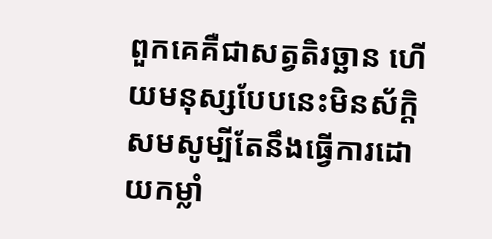ពួកគេគឺជាសត្វតិរច្ឆាន ហើយមនុស្សបែបនេះមិនស័ក្តិសមសូម្បីតែនឹងធ្វើការដោយកម្លាំ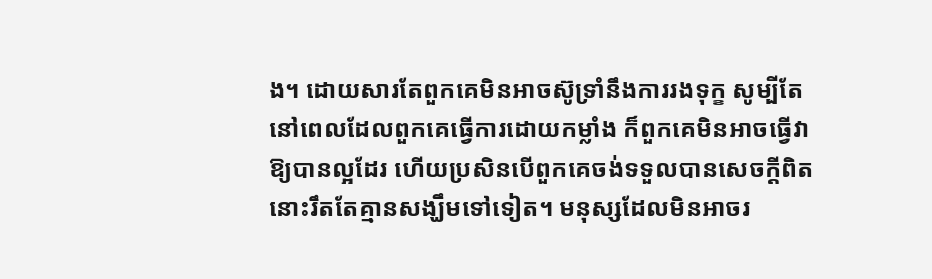ង។ ដោយសារតែពួកគេមិនអាចស៊ូទ្រាំនឹងការរងទុក្ខ សូម្បីតែនៅពេលដែលពួកគេធ្វើការដោយកម្លាំង ក៏ពួកគេមិនអាចធ្វើវាឱ្យបានល្អដែរ ហើយប្រសិនបើពួកគេចង់ទទួលបានសេចក្ដីពិត នោះរឹតតែគ្មានសង្ឃឹមទៅទៀត។ មនុស្សដែលមិនអាចរ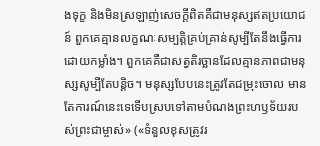ងទុក្ខ និងមិនស្រឡាញ់សេចក្ដីពិតគឺជាមនុស្សឥតប្រយោជន៍ ពួកគេគ្មានលក្ខណៈសម្បត្តិគ្រប់គ្រាន់សូម្បីតែនឹងធ្វើការដោយកម្លាំង។ ពួកគេគឺជាសត្វតិរច្ឆានដែលគ្មានភាពជាមនុស្សសូម្បីតែបន្តិច។ មនុស្សបែបនេះត្រូវតែជម្រុះចោល មានតែការណ៍នេះទេទើបស្របទៅតាមបំណងព្រះហឫទ័យរបស់ព្រះជាម្ចាស់» («ទំនួលខុសត្រូវរ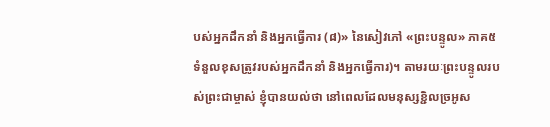បស់អ្នកដឹកនាំ និងអ្នកធ្វើការ (៨)» នៃសៀវភៅ «ព្រះបន្ទូល» ភាគ៥ ទំនួលខុសត្រូវរបស់អ្នកដឹកនាំ និងអ្នកធ្វើការ)។ តាមរយៈព្រះបន្ទូលរបស់ព្រះជាម្ចាស់ ខ្ញុំបានយល់ថា នៅពេលដែលមនុស្សខ្ជិលច្រអូស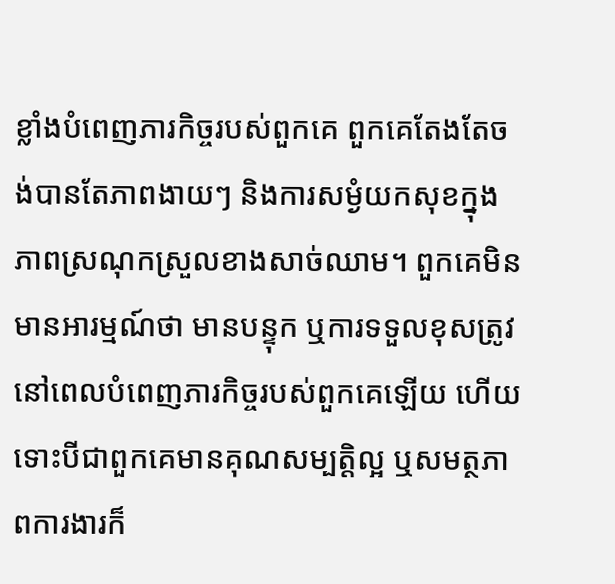ខ្លាំងបំពេញភារកិច្ចរបស់ពួកគេ ពួកគេតែងតែចង់បានតែភាពងាយៗ និងការសម្ងំយកសុខក្នុងភាពស្រណុកស្រួលខាងសាច់ឈាម។ ពួកគេមិនមានអារម្មណ៍ថា មានបន្ទុក ឬការទទួលខុសត្រូវនៅពេលបំពេញភារកិច្ចរបស់ពួកគេឡើយ ហើយទោះបីជាពួកគេមានគុណសម្បត្តិល្អ ឬសមត្ថភាពការងារក៏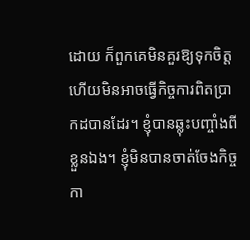ដោយ ក៏ពួកគេមិនគួរឱ្យទុកចិត្ត ហើយមិនអាចធ្វើកិច្ចការពិតប្រាកដបានដែរ។ ខ្ញុំបានឆ្លុះបញ្ចាំងពីខ្លួនឯង។ ខ្ញុំមិនបានចាត់ចែងកិច្ចកា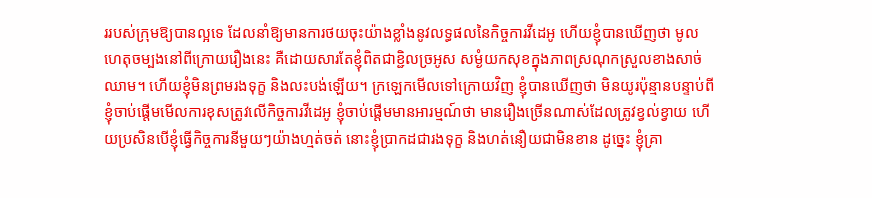ររបស់ក្រុមឱ្យបានល្អទេ ដែលនាំឱ្យមានការថយចុះយ៉ាងខ្លាំងនូវលទ្ធផលនៃកិច្ចការវីដេអូ ហើយខ្ញុំបានឃើញថា មូលហេតុចម្បងនៅពីក្រោយរឿងនេះ គឺដោយសារតែខ្ញុំពិតជាខ្ជិលច្រអូស សម្ងំយកសុខក្នុងភាពស្រណុកស្រួលខាងសាច់ឈាម។ ហើយខ្ញុំមិនព្រមរងទុក្ខ និងលះបង់ឡើយ។ ក្រឡេកមើលទៅក្រោយវិញ ខ្ញុំបានឃើញថា មិនយូរប៉ុន្មានបន្ទាប់ពីខ្ញុំចាប់ផ្តើមមើលការខុសត្រូវលើកិច្ចការវីដេអូ ខ្ញុំចាប់ផ្តើមមានអារម្មណ៍ថា មានរឿងច្រើនណាស់ដែលត្រូវខ្វល់ខ្វាយ ហើយប្រសិនបើខ្ញុំធ្វើកិច្ចការនីមួយៗយ៉ាងហ្មត់ចត់ នោះខ្ញុំប្រាកដជារងទុក្ខ និងហត់នឿយជាមិនខាន ដូច្នេះ ខ្ញុំគ្រា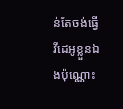ន់តែចង់ធ្វើវីដេអូខ្លួនឯងប៉ុណ្ណោះ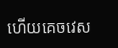ហើយគេចវេស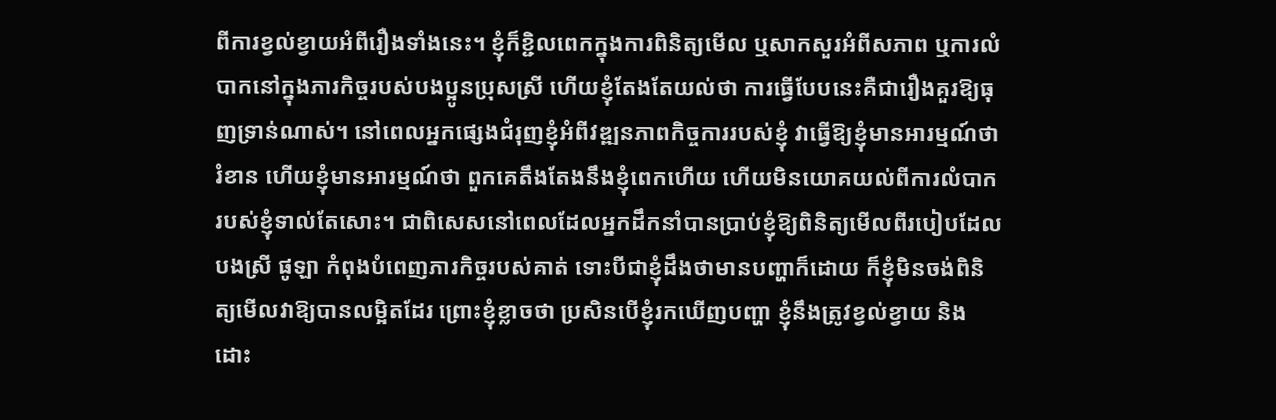ពីការខ្វល់ខ្វាយអំពីរឿងទាំងនេះ។ ខ្ញុំក៏ខ្ជិលពេកក្នុងការពិនិត្យមើល ឬសាកសួរអំពីសភាព ឬការលំបាកនៅក្នុងភារកិច្ចរបស់បងប្អូនប្រុសស្រី ហើយខ្ញុំតែងតែយល់ថា ការធ្វើបែបនេះគឺជារឿងគួរឱ្យធុញទ្រាន់ណាស់។ នៅពេលអ្នកផ្សេងជំរុញខ្ញុំអំពីវឌ្ឍនភាពកិច្ចការរបស់ខ្ញុំ វាធ្វើឱ្យខ្ញុំមានអារម្មណ៍ថារំខាន ហើយខ្ញុំមានអារម្មណ៍ថា ពួកគេតឹងតែងនឹងខ្ញុំពេកហើយ ហើយមិនយោគយល់ពីការលំបាករបស់ខ្ញុំទាល់តែសោះ។ ជាពិសេសនៅពេលដែលអ្នកដឹកនាំបានប្រាប់ខ្ញុំឱ្យពិនិត្យមើលពីរបៀបដែលបងស្រី ផូឡា កំពុងបំពេញភារកិច្ចរបស់គាត់ ទោះបីជាខ្ញុំដឹងថាមានបញ្ហាក៏ដោយ ក៏ខ្ញុំមិនចង់ពិនិត្យមើលវាឱ្យបានលម្អិតដែរ ព្រោះខ្ញុំខ្លាចថា ប្រសិនបើខ្ញុំរកឃើញបញ្ហា ខ្ញុំនឹងត្រូវខ្វល់ខ្វាយ និងដោះ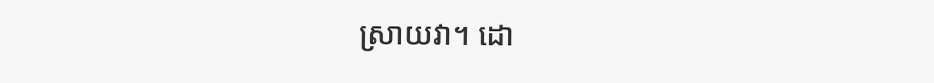ស្រាយវា។ ដោ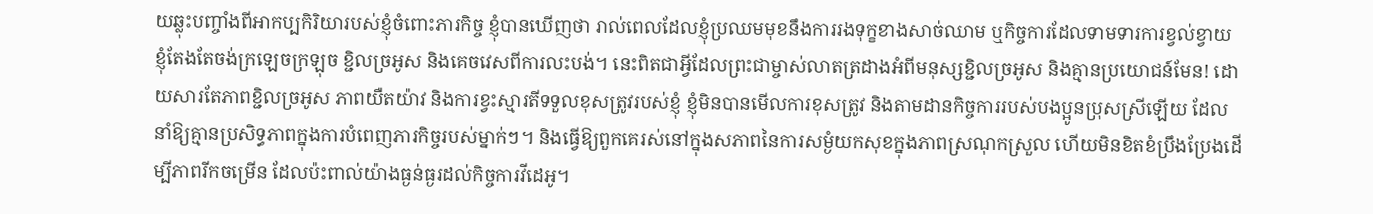យឆ្លុះបញ្ចាំងពីអាកប្បកិរិយារបស់ខ្ញុំចំពោះភារកិច្ច ខ្ញុំបានឃើញថា រាល់ពេលដែលខ្ញុំប្រឈមមុខនឹងការរងទុក្ខខាងសាច់ឈាម ឬកិច្ចការដែលទាមទារការខ្វល់ខ្វាយ ខ្ញុំតែងតែចង់ក្រឡេចក្រឡុច ខ្ជិលច្រអូស និងគេចវេសពីការលះបង់។ នេះពិតជាអ្វីដែលព្រះជាម្ចាស់លាតត្រដាងអំពីមនុស្សខ្ជិលច្រអូស និងគ្មានប្រយោជន៍មែន! ដោយសារតែភាពខ្ជិលច្រអូស ភាពយឺតយ៉ាវ និងការខ្វះស្មារតីទទួលខុសត្រូវរបស់ខ្ញុំ ខ្ញុំមិនបានមើលការខុសត្រូវ និងតាមដានកិច្ចការរបស់បងប្អូនប្រុសស្រីឡើយ ដែលនាំឱ្យគ្មានប្រសិទ្ធភាពក្នុងការបំពេញភារកិច្ចរបស់ម្នាក់ៗ។ និងធ្វើឱ្យពួកគេរស់នៅក្នុងសភាពនៃការសម្ងំយកសុខក្នុងភាពស្រណុកស្រួល ហើយមិនខិតខំប្រឹងប្រែងដើម្បីភាពរីកចម្រើន ដែលប៉ះពាល់យ៉ាងធ្ងន់ធ្ងរដល់កិច្ចការវីដេអូ។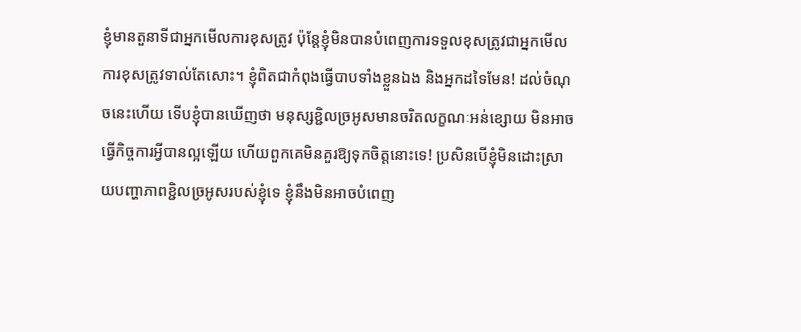ខ្ញុំមានតួនាទីជាអ្នកមើលការខុសត្រូវ ប៉ុន្តែខ្ញុំមិនបានបំពេញការទទួលខុសត្រូវជាអ្នកមើលការខុសត្រូវទាល់តែសោះ។ ខ្ញុំពិតជាកំពុងធ្វើបាបទាំងខ្លួនឯង និងអ្នកដទៃមែន! ដល់ចំណុចនេះហើយ ទើបខ្ញុំបានឃើញថា មនុស្សខ្ជិលច្រអូសមានចរិតលក្ខណៈអន់ខ្សោយ មិនអាចធ្វើកិច្ចការអ្វីបានល្អឡើយ ហើយពួកគេមិនគួរឱ្យទុកចិត្តនោះទេ! ប្រសិនបើខ្ញុំមិនដោះស្រាយបញ្ហាភាពខ្ជិលច្រអូសរបស់ខ្ញុំទេ ខ្ញុំនឹងមិនអាចបំពេញ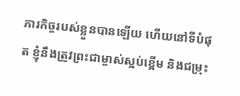ភារកិច្ចរបស់ខ្លួនបានឡើយ ហើយនៅទីបំផុត ខ្ញុំនឹងត្រូវព្រះជាម្ចាស់ស្អប់ខ្ពើម និងជម្រុះ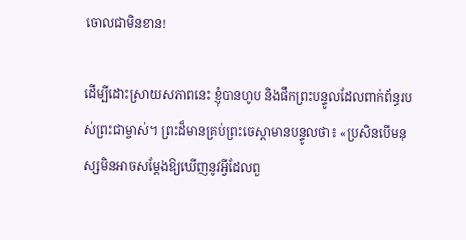ចោលជាមិនខាន!

ដើម្បីដោះស្រាយសភាពនេះ ខ្ញុំបានហូប និងផឹកព្រះបន្ទូលដែលពាក់ព័ន្ធរបស់ព្រះជាម្ចាស់។ ព្រះដ៏មានគ្រប់ព្រះចេស្ដាមានបន្ទូលថា៖ «ប្រសិនបើមនុស្សមិនអាចសម្ដែងឱ្យឃើញនូវអ្វីដែលពួ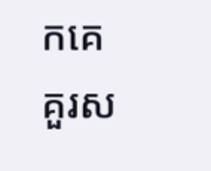កគេគួរស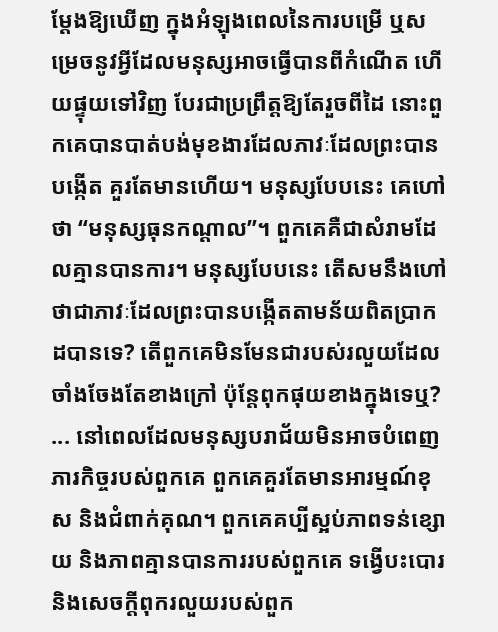ម្ដែងឱ្យឃើញ ក្នុងអំឡុងពេលនៃការបម្រើ ឬសម្រេចនូវអ្វីដែលមនុស្សអាចធ្វើបានពីកំណើត ហើយផ្ទុយទៅវិញ បែរជាប្រព្រឹត្តឱ្យតែរួចពីដៃ នោះពួកគេបានបាត់បង់មុខងារដែលភាវៈដែលព្រះបានបង្កើត គួរតែមានហើយ។ មនុស្សបែបនេះ គេហៅថា “មនុស្សធុនកណ្ដាល”។ ពួកគេគឺជាសំរាមដែលគ្មានបានការ។ មនុស្សបែបនេះ តើសមនឹងហៅថាជាភាវៈដែលព្រះបានបង្កើតតាមន័យពិតប្រាកដបានទេ? តើពួកគេមិនមែនជារបស់រលួយដែលចាំងចែងតែខាងក្រៅ ប៉ុន្តែពុកផុយខាងក្នុងទេឬ? ... នៅពេលដែលមនុស្សបរាជ័យមិនអាចបំពេញភារកិច្ចរបស់ពួកគេ ពួកគេគួរតែមានអារម្មណ៍ខុស និងជំពាក់គុណ។ ពួកគេគប្បីស្អប់ភាពទន់ខ្សោយ និងភាពគ្មានបានការរបស់ពួកគេ ទង្វើបះបោរ និងសេចក្ដីពុករលួយរបស់ពួក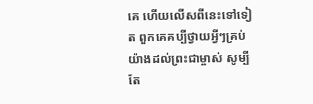គេ ហើយលើសពីនេះទៅទៀត ពួកគេគប្បីថ្វាយអ្វីៗគ្រប់យ៉ាងដល់ព្រះជាម្ចាស់ សូម្បីតែ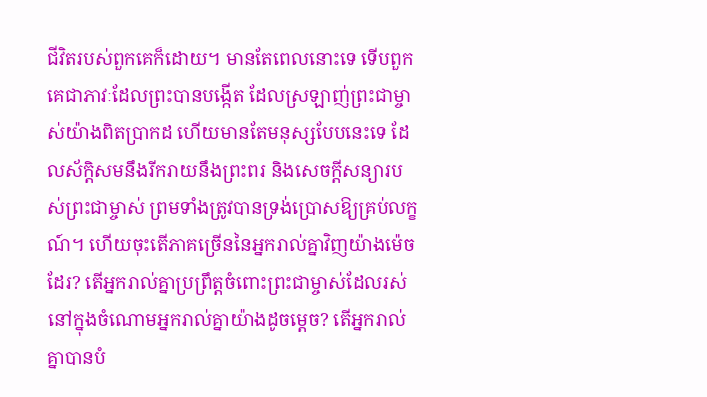ជីវិតរបស់ពួកគេក៏ដោយ។ មានតែពេលនោះទេ ទើបពួកគេជាភាវៈដែលព្រះបានបង្កើត ដែលស្រឡាញ់ព្រះជាម្ចាស់យ៉ាងពិតប្រាកដ ហើយមានតែមនុស្សបែបនេះទេ ដែលស័ក្តិសមនឹងរីករាយនឹងព្រះពរ និងសេចក្ដីសន្យារបស់ព្រះជាម្ចាស់ ព្រមទាំងត្រូវបានទ្រង់ប្រោសឱ្យគ្រប់លក្ខណ៍។ ហើយចុះតើភាគច្រើននៃអ្នករាល់គ្នាវិញយ៉ាងម៉េចដែរ? តើអ្នករាល់គ្នាប្រព្រឹត្តចំពោះព្រះជាម្ចាស់ដែលរស់នៅក្នុងចំណោមអ្នករាល់គ្នាយ៉ាងដូចម្ដេច? តើអ្នករាល់គ្នាបានបំ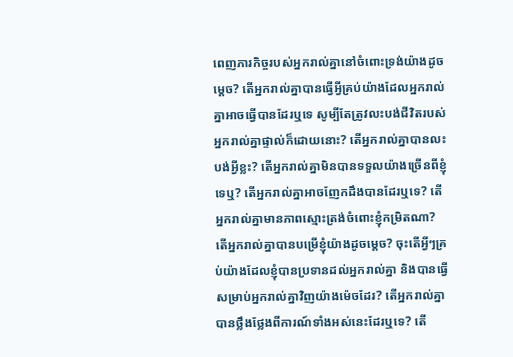ពេញភារកិច្ចរបស់អ្នករាល់គ្នានៅចំពោះទ្រង់យ៉ាងដូចម្ដេច? តើអ្នករាល់គ្នាបានធ្វើអ្វីគ្រប់យ៉ាងដែលអ្នករាល់គ្នាអាចធ្វើបានដែរឬទេ សូម្បីតែត្រូវលះបង់ជីវិតរបស់អ្នករាល់គ្នាផ្ទាល់ក៏ដោយនោះ? តើអ្នករាល់គ្នាបានលះបង់អ្វីខ្លះ? តើអ្នករាល់គ្នាមិនបានទទួលយ៉ាងច្រើនពីខ្ញុំទេឬ? តើអ្នករាល់គ្នាអាចញែកដឹងបានដែរឬទេ? តើអ្នករាល់គ្នាមានភាពស្មោះត្រង់ចំពោះខ្ញុំកម្រិតណា? តើអ្នករាល់គ្នាបានបម្រើខ្ញុំយ៉ាងដូចម្ដេច? ចុះតើអ្វីៗគ្រប់យ៉ាងដែលខ្ញុំបានប្រទានដល់អ្នករាល់គ្នា និងបានធ្វើសម្រាប់អ្នករាល់គ្នាវិញយ៉ាងម៉េចដែរ? តើអ្នករាល់គ្នាបានថ្លឹងថ្លែងពីការណ៍ទាំងអស់នេះដែរឬទេ? តើ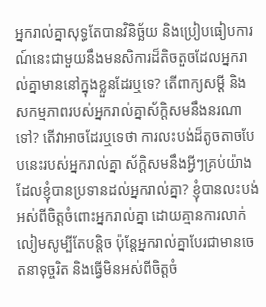អ្នករាល់គ្នាសុទ្ធតែបានវិនិច្ឆ័យ និងប្រៀបធៀបការណ៍នេះជាមួយនឹងមនសិការដ៏តិចតួចដែលអ្នករាល់គ្នាមាននៅក្នុងខ្លួនដែរឬទេ? តើពាក្យសម្ដី និងសកម្មភាពរបស់អ្នករាល់គ្នាស័ក្តិសមនឹងនរណាទៅ? តើវាអាចដែរឬទេថា ការលះបង់ដ៏តូចតាចបែបនេះរបស់អ្នករាល់គ្នា ស័ក្តិសមនឹងអ្វីៗគ្រប់យ៉ាងដែលខ្ញុំបានប្រទានដល់អ្នករាល់គ្នា? ខ្ញុំបានលះបង់អស់ពីចិត្តចំពោះអ្នករាល់គ្នា ដោយគ្មានការលាក់លៀមសូម្បីតែបន្តិច ប៉ុន្តែអ្នករាល់គ្នាបែរជាមានចេតនាទុច្ចរិត និងធ្វើមិនអស់ពីចិត្តចំ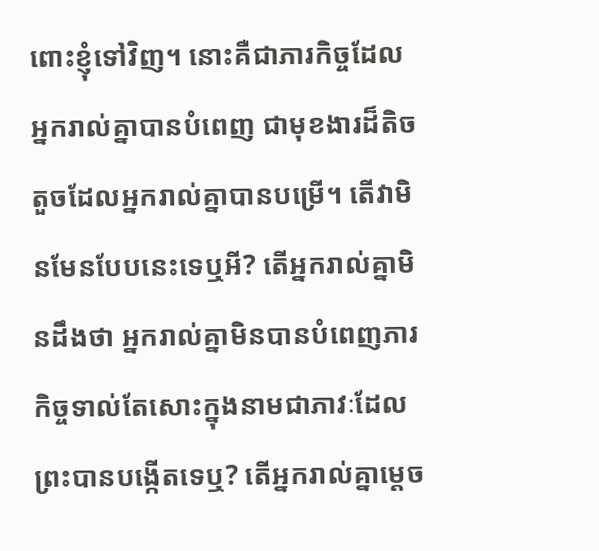ពោះខ្ញុំទៅវិញ។ នោះគឺជាភារកិច្ចដែលអ្នករាល់គ្នាបានបំពេញ ជាមុខងារដ៏តិចតួចដែលអ្នករាល់គ្នាបានបម្រើ។ តើវាមិនមែនបែបនេះទេឬអី? តើអ្នករាល់គ្នាមិនដឹងថា អ្នករាល់គ្នាមិនបានបំពេញភារកិច្ចទាល់តែសោះក្នុងនាមជាភាវៈដែលព្រះបានបង្កើតទេឬ? តើអ្នករាល់គ្នាម្ដេច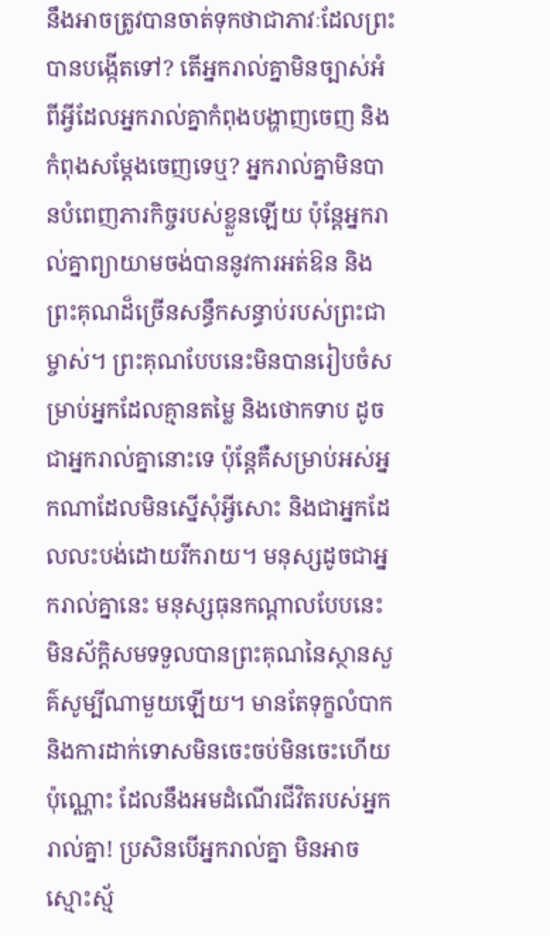នឹងអាចត្រូវបានចាត់ទុកថាជាភាវៈដែលព្រះបានបង្កើតទៅ? តើអ្នករាល់គ្នាមិនច្បាស់អំពីអ្វីដែលអ្នករាល់គ្នាកំពុងបង្ហាញចេញ និងកំពុងសម្ដែងចេញទេឬ? អ្នករាល់គ្នាមិនបានបំពេញភារកិច្ចរបស់ខ្លួនឡើយ ប៉ុន្តែអ្នករាល់គ្នាព្យាយាមចង់បាននូវការអត់ឱន និងព្រះគុណដ៏ច្រើនសន្ធឹកសន្ធាប់របស់ព្រះជាម្ចាស់។ ព្រះគុណបែបនេះមិនបានរៀបចំសម្រាប់អ្នកដែលគ្មានតម្លៃ និងថោកទាប ដូចជាអ្នករាល់គ្នានោះទេ ប៉ុន្តែគឺសម្រាប់អស់អ្នកណាដែលមិនស្នើសុំអ្វីសោះ និងជាអ្នកដែលលះបង់ដោយរីករាយ។ មនុស្សដូចជាអ្នករាល់គ្នានេះ មនុស្សធុនកណ្ដាលបែបនេះ មិនស័ក្ដិសមទទួលបានព្រះគុណនៃស្ថានសួគ៌សូម្បីណាមួយឡើយ។ មានតែទុក្ខលំបាក និងការដាក់ទោសមិនចេះចប់មិនចេះហើយប៉ុណ្ណោះ ដែលនឹងអមដំណើរជីវិតរបស់អ្នករាល់គ្នា! ប្រសិនបើអ្នករាល់គ្នា មិនអាចស្មោះស្ម័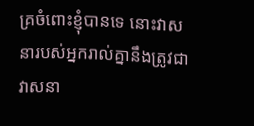គ្រចំពោះខ្ញុំបានទេ នោះវាសនារបស់អ្នករាល់គ្នានឹងត្រូវជាវាសនា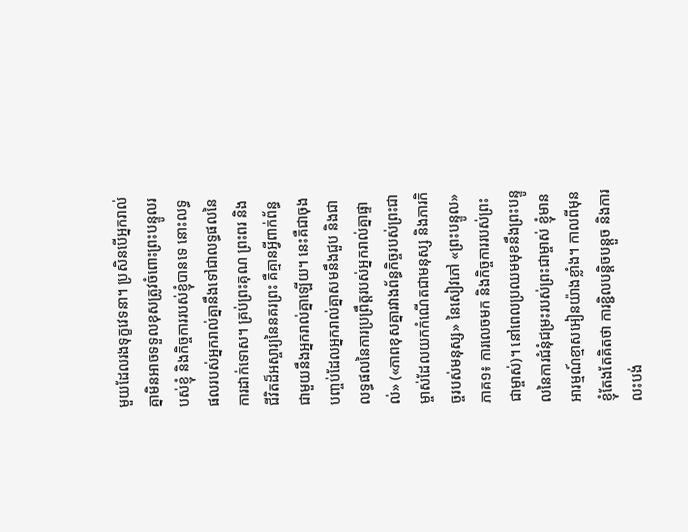មួយដែលរងទុក្ខវេទនា។ ប្រសិនបើអ្នករាល់គ្នាមិនអាចទទួលខុសត្រូវចំពោះព្រះបន្ទូលរបស់ខ្ញុំ និងកិច្ចការរបស់ខ្ញុំបានទេ នោះលទ្ធផលរបស់អ្នករាល់គ្នានឹងទៅជាលទ្ធផលនៃការដាក់ទោស។ គ្រប់ព្រះគុណ ព្រះពរ និងជីវិតដ៏អស្ចារ្យនៃនគរព្រះ គឺគ្មានអ្វីពាក់ព័ន្ធជាមួយនឹងអ្នករាល់គ្នាឡើយ។ នេះគឺជាចុងបញ្ចប់ដែលអ្នករាល់គ្នាសមនឹងជួប និងជាលទ្ធផលនៃការប្រព្រឹត្តរបស់អ្នករាល់គ្នាផ្ទាល់» («ភាពខុសគ្នារវាងព័ន្ធកិច្ចរបស់ព្រះជាម្ចាស់ដែលយកកំណើតជាមនុស្ស និងភារកិច្ចរបស់មនុស្ស» នៃសៀវភៅ «ព្រះបន្ទូល» ភាគ១៖ ការលេចមក និងកិច្ចការរបស់ព្រះជាម្ចាស់)។ នៅពេលប្រឈមមុខនឹងព្រះបន្ទូលនៃការជំនុំជម្រះរបស់ព្រះជាម្ចាស់ ខ្ញុំមានអារម្មណ៍ខ្មាសអៀនយ៉ាងខ្លាំង។ កាលពីមុន ខ្ញុំតែងតែគិតថា ការខ្ជិលបន្តិចបន្តួច និងការលះបង់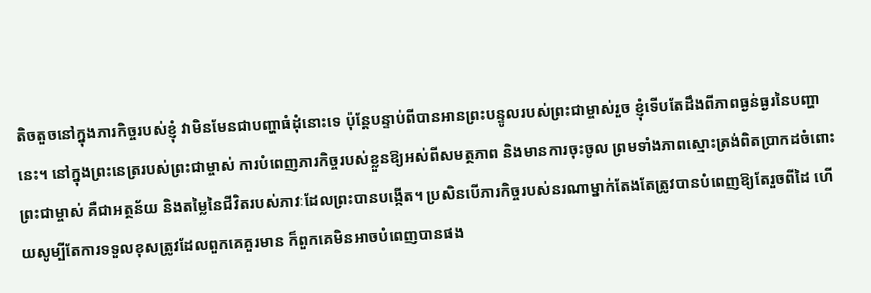តិចតួចនៅក្នុងភារកិច្ចរបស់ខ្ញុំ វាមិនមែនជាបញ្ហាធំដុំនោះទេ ប៉ុន្តែបន្ទាប់ពីបានអានព្រះបន្ទូលរបស់ព្រះជាម្ចាស់រួច ខ្ញុំទើបតែដឹងពីភាពធ្ងន់ធ្ងរនៃបញ្ហានេះ។ នៅក្នុងព្រះនេត្ររបស់ព្រះជាម្ចាស់ ការបំពេញភារកិច្ចរបស់ខ្លួនឱ្យអស់ពីសមត្ថភាព និងមានការចុះចូល ព្រមទាំងភាពស្មោះត្រង់ពិតប្រាកដចំពោះព្រះជាម្ចាស់ គឺជាអត្ថន័យ និងតម្លៃនៃជីវិតរបស់ភាវៈដែលព្រះបានបង្កើត។ ប្រសិនបើភារកិច្ចរបស់នរណាម្នាក់តែងតែត្រូវបានបំពេញឱ្យតែរួចពីដៃ ហើយសូម្បីតែការទទួលខុសត្រូវដែលពួកគេគួរមាន ក៏ពួកគេមិនអាចបំពេញបានផង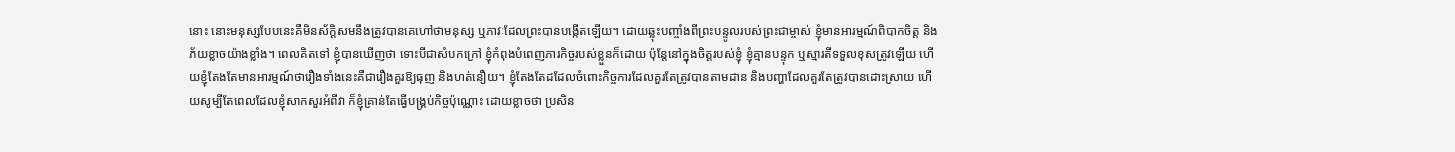នោះ នោះមនុស្សបែបនេះគឺមិនស័ក្តិសមនឹងត្រូវបានគេហៅថាមនុស្ស ឬភាវៈដែលព្រះបានបង្កើតឡើយ។ ដោយឆ្លុះបញ្ចាំងពីព្រះបន្ទូលរបស់ព្រះជាម្ចាស់ ខ្ញុំមានអារម្មណ៍ពិបាកចិត្ត និងភ័យខ្លាចយ៉ាងខ្លាំង។ ពេលគិតទៅ ខ្ញុំបានឃើញថា ទោះបីជាសំបកក្រៅ ខ្ញុំកំពុងបំពេញភារកិច្ចរបស់ខ្លួនក៏ដោយ ប៉ុន្តែនៅក្នុងចិត្តរបស់ខ្ញុំ ខ្ញុំគ្មានបន្ទុក ឬស្មារតីទទួលខុសត្រូវឡើយ ហើយខ្ញុំតែងតែមានអារម្មណ៍ថារឿងទាំងនេះគឺជារឿងគួរឱ្យធុញ និងហត់នឿយ។ ខ្ញុំតែងតែដដែលចំពោះកិច្ចការដែលគួរតែត្រូវបានតាមដាន និងបញ្ហាដែលគួរតែត្រូវបានដោះស្រាយ ហើយសូម្បីតែពេលដែលខ្ញុំសាកសួរអំពីវា ក៏ខ្ញុំគ្រាន់តែធ្វើបង្គ្រប់កិច្ចប៉ុណ្ណោះ ដោយខ្លាចថា ប្រសិន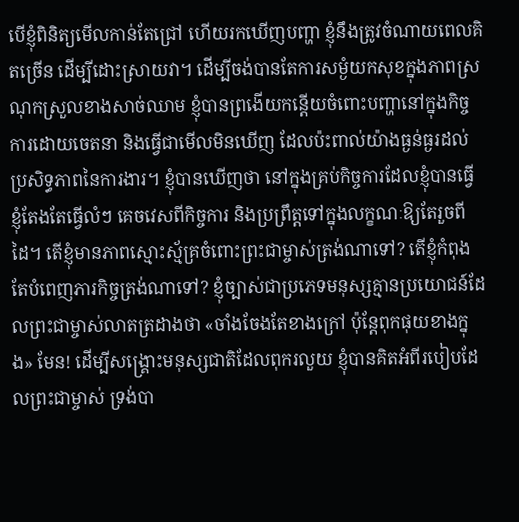បើខ្ញុំពិនិត្យមើលកាន់តែជ្រៅ ហើយរកឃើញបញ្ហា ខ្ញុំនឹងត្រូវចំណាយពេលគិតច្រើន ដើម្បីដោះស្រាយវា។ ដើម្បីចង់បានតែការសម្ងំយកសុខក្នុងភាពស្រណុកស្រួលខាងសាច់ឈាម ខ្ញុំបានព្រងើយកន្តើយចំពោះបញ្ហានៅក្នុងកិច្ចការដោយចេតនា និងធ្វើជាមើលមិនឃើញ ដែលប៉ះពាល់យ៉ាងធ្ងន់ធ្ងរដល់ប្រសិទ្ធភាពនៃការងារ។ ខ្ញុំបានឃើញថា នៅក្នុងគ្រប់កិច្ចការដែលខ្ញុំបានធ្វើ ខ្ញុំតែងតែធ្វើលំៗ គេចវេសពីកិច្ចការ និងប្រព្រឹត្តទៅក្នុងលក្ខណៈឱ្យតែរួចពីដៃ។ តើខ្ញុំមានភាពស្មោះស្ម័គ្រចំពោះព្រះជាម្ចាស់ត្រង់ណាទៅ? តើខ្ញុំកំពុងតែបំពេញភារកិច្ចត្រង់ណាទៅ? ខ្ញុំច្បាស់ជាប្រភេទមនុស្សគ្មានប្រយោជន៍ដែលព្រះជាម្ចាស់លាតត្រដាងថា «ចាំងចែងតែខាងក្រៅ ប៉ុន្តែពុកផុយខាងក្នុង» មែន! ដើម្បីសង្គ្រោះមនុស្សជាតិដែលពុករលួយ ខ្ញុំបានគិតអំពីរបៀបដែលព្រះជាម្ចាស់ ទ្រង់បា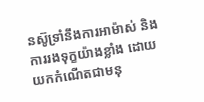នស៊ូទ្រាំនឹងការអាម៉ាស់ និងការរងទុក្ខយ៉ាងខ្លាំង ដោយយកកំណើតជាមនុ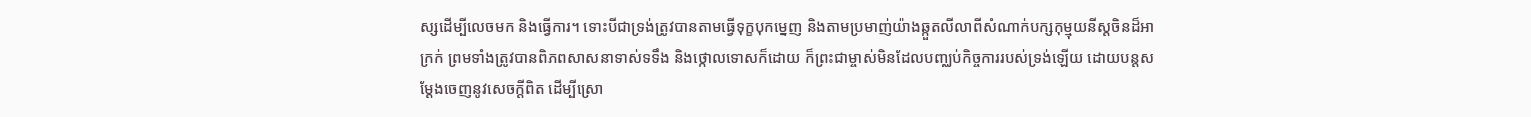ស្សដើម្បីលេចមក និងធ្វើការ។ ទោះបីជាទ្រង់ត្រូវបានតាមធ្វើទុក្ខបុកម្នេញ និងតាមប្រមាញ់យ៉ាងឆ្កួតលីលាពីសំណាក់បក្សកុម្មុយនីស្តចិនដ៏អាក្រក់ ព្រមទាំងត្រូវបានពិភពសាសនាទាស់ទទឹង និងថ្កោលទោសក៏ដោយ ក៏ព្រះជាម្ចាស់មិនដែលបញ្ឈប់កិច្ចការរបស់ទ្រង់ឡើយ ដោយបន្តសម្ដែងចេញនូវសេចក្ដីពិត ដើម្បីស្រោ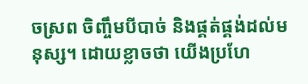ចស្រព ចិញ្ចឹមបីបាច់ និងផ្គត់ផ្គង់ដល់មនុស្ស។ ដោយខ្លាចថា យើងប្រហែ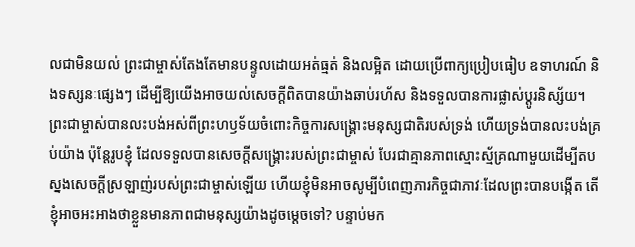លជាមិនយល់ ព្រះជាម្ចាស់តែងតែមានបន្ទូលដោយអត់ធ្មត់ និងលម្អិត ដោយប្រើពាក្យប្រៀបធៀប ឧទាហរណ៍ និងទស្សនៈផ្សេងៗ ដើម្បីឱ្យយើងអាចយល់សេចក្ដីពិតបានយ៉ាងឆាប់រហ័ស និងទទួលបានការផ្លាស់ប្ដូរនិស្ស័យ។ ព្រះជាម្ចាស់បានលះបង់អស់ពីព្រះហឫទ័យចំពោះកិច្ចការសង្គ្រោះមនុស្សជាតិរបស់ទ្រង់ ហើយទ្រង់បានលះបង់គ្រប់យ៉ាង ប៉ុន្តែរូបខ្ញុំ ដែលទទួលបានសេចក្តីសង្គ្រោះរបស់ព្រះជាម្ចាស់ បែរជាគ្មានភាពស្មោះស្ម័គ្រណាមួយដើម្បីតបស្នងសេចក្តីស្រឡាញ់របស់ព្រះជាម្ចាស់ឡើយ ហើយខ្ញុំមិនអាចសូម្បីបំពេញភារកិច្ចជាភាវៈដែលព្រះបានបង្កើត តើខ្ញុំអាចអះអាងថាខ្លួនមានភាពជាមនុស្សយ៉ាងដូចម្តេចទៅ? បន្ទាប់មក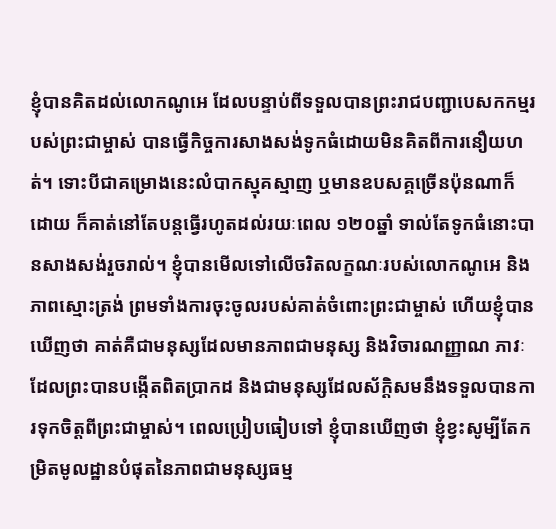ខ្ញុំបានគិតដល់លោកណូអេ ដែលបន្ទាប់ពីទទួលបានព្រះរាជបញ្ជាបេសកកម្មរបស់ព្រះជាម្ចាស់ បានធ្វើកិច្ចការសាងសង់ទូកធំដោយមិនគិតពីការនឿយហត់។ ទោះបីជាគម្រោងនេះលំបាកស្មុគស្មាញ ឬមានឧបសគ្គច្រើនប៉ុនណាក៏ដោយ ក៏គាត់នៅតែបន្តធ្វើរហូតដល់រយៈពេល ១២០ឆ្នាំ ទាល់តែទូកធំនោះបានសាងសង់រួចរាល់។ ខ្ញុំបានមើលទៅលើចរិតលក្ខណៈរបស់លោកណូអេ និងភាពស្មោះត្រង់ ព្រមទាំងការចុះចូលរបស់គាត់ចំពោះព្រះជាម្ចាស់ ហើយខ្ញុំបានឃើញថា គាត់គឺជាមនុស្សដែលមានភាពជាមនុស្ស និងវិចារណញ្ញាណ ភាវៈដែលព្រះបានបង្កើតពិតប្រាកដ និងជាមនុស្សដែលស័ក្តិសមនឹងទទួលបានការទុកចិត្តពីព្រះជាម្ចាស់។ ពេលប្រៀបធៀបទៅ ខ្ញុំបានឃើញថា ខ្ញុំខ្វះសូម្បីតែកម្រិតមូលដ្ឋានបំផុតនៃភាពជាមនុស្សធម្ម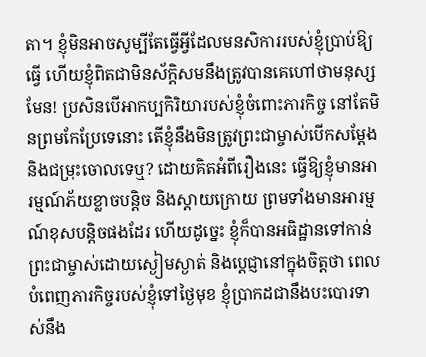តា។ ខ្ញុំមិនអាចសូម្បីតែធ្វើអ្វីដែលមនសិការរបស់ខ្ញុំប្រាប់ឱ្យធ្វើ ហើយខ្ញុំពិតជាមិនស័ក្តិសមនឹងត្រូវបានគេហៅថាមនុស្សមែន! ប្រសិនបើអាកប្បកិរិយារបស់ខ្ញុំចំពោះភារកិច្ច នៅតែមិនព្រមកែប្រែទេនោះ តើខ្ញុំនឹងមិនត្រូវព្រះជាម្ចាស់បើកសម្ដែង និងជម្រុះចោលទេឬ? ដោយគិតអំពីរឿងនេះ ធ្វើឱ្យខ្ញុំមានអារម្មណ៍ភ័យខ្លាចបន្តិច និងស្តាយក្រោយ ព្រមទាំងមានអារម្មណ៍ខុសបន្តិចផងដែរ ហើយដូច្នេះ ខ្ញុំក៏បានអធិដ្ឋានទៅកាន់ព្រះជាម្ចាស់ដោយស្ងៀមស្ងាត់ និងប្តេជ្ញានៅក្នុងចិត្តថា ពេលបំពេញភារកិច្ចរបស់ខ្ញុំទៅថ្ងៃមុខ ខ្ញុំប្រាកដជានឹងបះបោរទាស់នឹង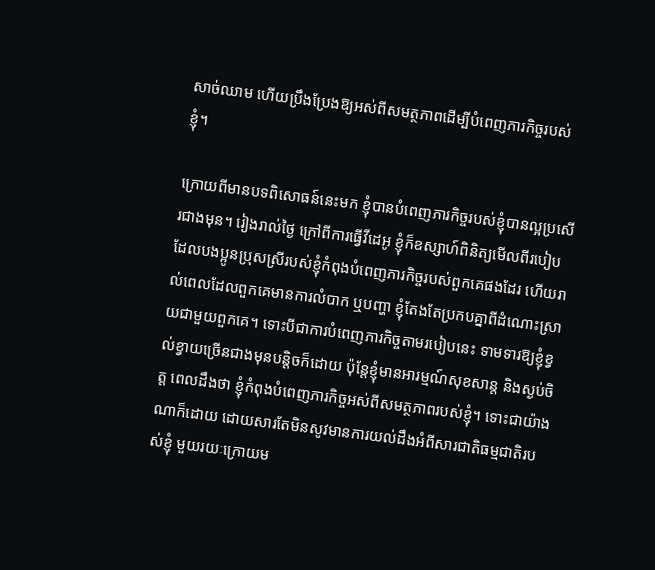សាច់ឈាម ហើយប្រឹងប្រែងឱ្យអស់ពីសមត្ថភាពដើម្បីបំពេញភារកិច្ចរបស់ខ្ញុំ។

ក្រោយពីមានបទពិសោធន៍នេះមក ខ្ញុំបានបំពេញភារកិច្ចរបស់ខ្ញុំបានល្អប្រសើរជាងមុន។ រៀងរាល់ថ្ងៃ ក្រៅពីការធ្វើវីដេអូ ខ្ញុំក៏ឧស្សាហ៍ពិនិត្យមើលពីរបៀបដែលបងប្អូនប្រុសស្រីរបស់ខ្ញុំកំពុងបំពេញភារកិច្ចរបស់ពួកគេផងដែរ ហើយរាល់ពេលដែលពួកគេមានការលំបាក ឬបញ្ហា ខ្ញុំតែងតែប្រកបគ្នាពីដំណោះស្រាយជាមួយពួកគេ។ ទោះបីជាការបំពេញភារកិច្ចតាមរបៀបនេះ ទាមទារឱ្យខ្ញុំខ្វល់ខ្វាយច្រើនជាងមុនបន្តិចក៏ដោយ ប៉ុន្តែខ្ញុំមានអារម្មណ៍សុខសាន្ត និងស្ងប់ចិត្ត ពេលដឹងថា ខ្ញុំកំពុងបំពេញភារកិច្ចអស់ពីសមត្ថភាពរបស់ខ្ញុំ។ ទោះជាយ៉ាងណាក៏ដោយ ដោយសារតែមិនសូវមានការយល់ដឹងអំពីសារជាតិធម្មជាតិរបស់ខ្ញុំ មួយរយៈក្រោយម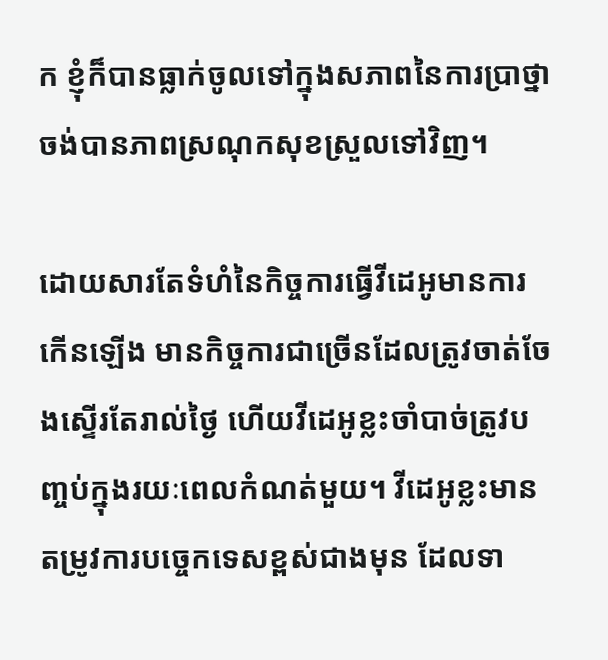ក ខ្ញុំក៏បានធ្លាក់ចូលទៅក្នុងសភាពនៃការប្រាថ្នាចង់បានភាពស្រណុកសុខស្រួលទៅវិញ។

ដោយសារតែទំហំនៃកិច្ចការធ្វើវីដេអូមានការកើនឡើង មានកិច្ចការជាច្រើនដែលត្រូវចាត់ចែងស្ទើរតែរាល់ថ្ងៃ ហើយវីដេអូខ្លះចាំបាច់ត្រូវបញ្ចប់ក្នុងរយៈពេលកំណត់មួយ។ វីដេអូខ្លះមានតម្រូវការបច្ចេកទេសខ្ពស់ជាងមុន ដែលទា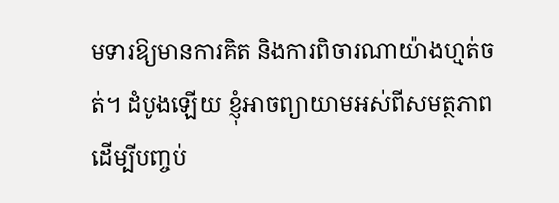មទារឱ្យមានការគិត និងការពិចារណាយ៉ាងហ្មត់ចត់។ ដំបូងឡើយ ខ្ញុំអាចព្យាយាមអស់ពីសមត្ថភាពដើម្បីបញ្ចប់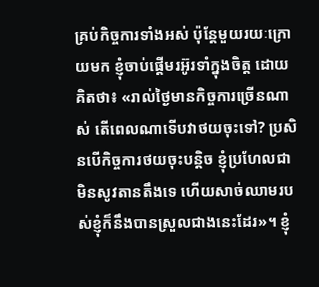គ្រប់កិច្ចការទាំងអស់ ប៉ុន្តែមួយរយៈក្រោយមក ខ្ញុំចាប់ផ្តើមរអ៊ូរទាំក្នុងចិត្ត ដោយគិតថា៖ «រាល់ថ្ងៃមានកិច្ចការច្រើនណាស់ តើពេលណាទើបវាថយចុះទៅ? ប្រសិនបើកិច្ចការថយចុះបន្តិច ខ្ញុំប្រហែលជាមិនសូវតានតឹងទេ ហើយសាច់ឈាមរបស់ខ្ញុំក៏នឹងបានស្រួលជាងនេះដែរ»។ ខ្ញុំ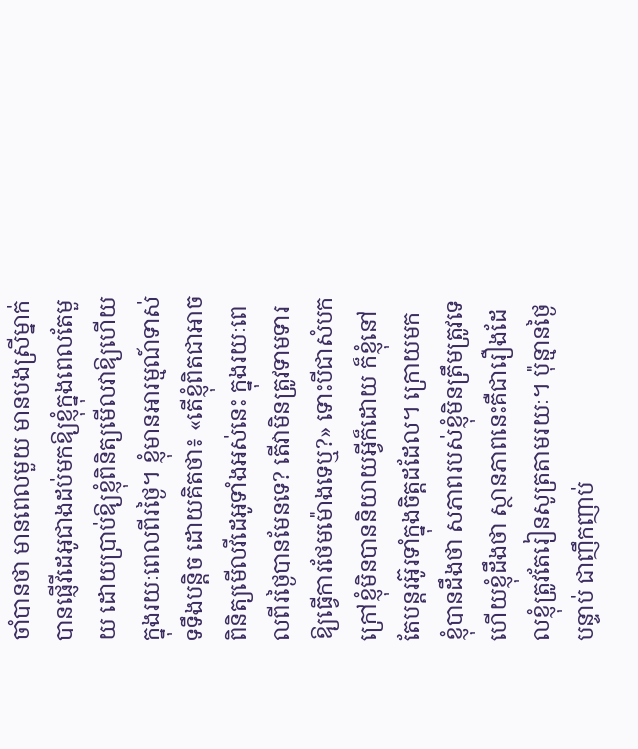ចាំបានថា មានពេលមួយ មានបងស្រីម្នាក់បានផ្ញើវីដេអូជាងដប់មកឱ្យខ្ញុំក្នុងពេលតែមួយ ដោយប្រាប់ឱ្យខ្ញុំពិនិត្យមើលវាឱ្យហើយក្នុងរយៈពេលពីរថ្ងៃ។ ខ្ញុំមានអារម្មណ៍ទាស់ទទឹងបន្តិច ដោយគិតថា៖ «តើខ្ញុំពិតជាអាចពិនិត្យមើលវីដេអូទាំងអស់នេះ ក្នុងរយៈពេលពីរថ្ងៃបានមែនទេ? តើវាមិនត្រូវទាមទារឱ្យធ្វើការថែមម៉ោងទេឬ?» ទោះបីជាសំបកក្រៅខ្ញុំមិនបាននិយាយអ្វីក៏ដោយ ក៏ខ្ញុំនៅតែបន្តរអ៊ូរទាំក្នុងចិត្តដដែល។ ក្រោយមក ខ្ញុំបានដឹងថា សភាពរបស់ខ្ញុំមិនត្រឹមត្រូវទេ ហើយខ្ញុំដឹងថា ស្ថានភាពនេះគឺជារឿងដែលខ្ញុំត្រូវតែរៀនសូត្រតាមរយៈ។ ប៉ុន្មានថ្ងៃបន្ទាប់ ជាញឹកញាប់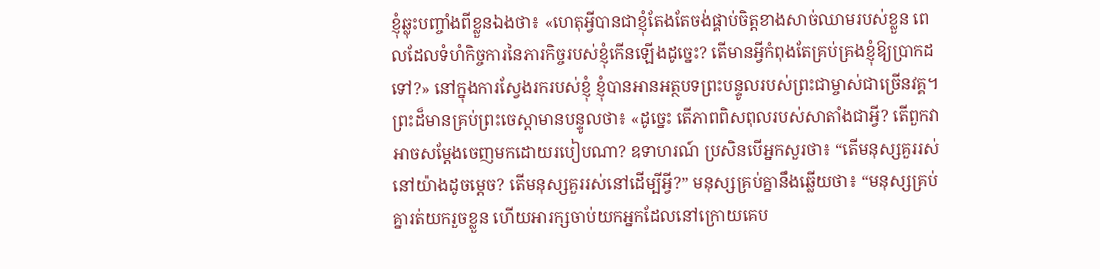ខ្ញុំឆ្លុះបញ្ចាំងពីខ្លួនឯងថា៖ «ហេតុអ្វីបានជាខ្ញុំតែងតែចង់ផ្គាប់ចិត្តខាងសាច់ឈាមរបស់ខ្លួន ពេលដែលទំហំកិច្ចការនៃភារកិច្ចរបស់ខ្ញុំកើនឡើងដូច្នេះ? តើមានអ្វីកំពុងតែគ្រប់គ្រងខ្ញុំឱ្យប្រាកដទៅ?» នៅក្នុងការស្វែងរករបស់ខ្ញុំ ខ្ញុំបានអានអត្ថបទព្រះបន្ទូលរបស់ព្រះជាម្ចាស់ជាច្រើនវគ្គ។ ព្រះដ៏មានគ្រប់ព្រះចេស្ដាមានបន្ទូលថា៖ «ដូច្នេះ តើភាពពិសពុលរបស់សាតាំងជាអ្វី? តើពួកវាអាចសម្ដែងចេញមកដោយរបៀបណា? ឧទាហរណ៍ ប្រសិនបើអ្នកសួរថា៖ “តើមនុស្សគួររស់នៅយ៉ាងដូចម្ដេច? តើមនុស្សគួររស់នៅដើម្បីអ្វី?” មនុស្សគ្រប់គ្នានឹងឆ្លើយថា៖ “មនុស្សគ្រប់គ្នារត់យករួចខ្លួន ហើយអារក្សចាប់យកអ្នកដែលនៅក្រោយគេប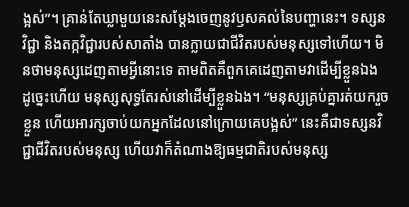ង្អស់”។ គ្រាន់តែឃ្លាមួយនេះសម្ដែងចេញនូវឫសគល់នៃបញ្ហានេះ។ ទស្សនវិជ្ជា និងតក្កវិជ្ជារបស់សាតាំង បានក្លាយជាជីវិតរបស់មនុស្សទៅហើយ។ មិនថាមនុស្សដេញតាមអ្វីនោះទេ តាមពិតគឺពួកគេដេញតាមវាដើម្បីខ្លួនឯង ដូច្នេះហើយ មនុស្សសុទ្ធតែរស់នៅដើម្បីខ្លួនឯង។ “មនុស្សគ្រប់គ្នារត់យករួចខ្លួន ហើយអារក្សចាប់យកអ្នកដែលនៅក្រោយគេបង្អស់” នេះគឺជាទស្សនវិជ្ជាជីវិតរបស់មនុស្ស ហើយវាក៏តំណាងឱ្យធម្មជាតិរបស់មនុស្ស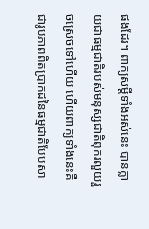ផងដែរ។ ពាក្យសម្ដីទាំងអស់នេះ បានក្លាយជាធម្មជាតិរបស់មនុស្សជាតិពុករលួយរួចស្រេចទៅហើយ ហើយពាក្យទាំងនេះគឺជារូបភាពពិតប្រាកដនៃធម្មជាតិបែបសា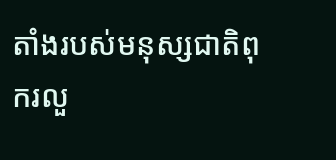តាំងរបស់មនុស្សជាតិពុករលួ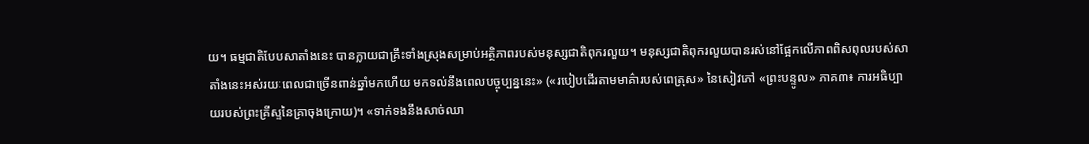យ។ ធម្មជាតិបែបសាតាំងនេះ បានក្លាយជាគ្រឹះទាំងស្រុងសម្រាប់អត្ថិភាពរបស់មនុស្សជាតិពុករលួយ។ មនុស្សជាតិពុករលួយបានរស់នៅផ្អែកលើភាពពិសពុលរបស់សាតាំងនេះអស់រយៈពេលជាច្រើនពាន់ឆ្នាំមកហើយ មកទល់នឹងពេលបច្ចុប្បន្ននេះ» («របៀបដើរតាមមាគ៌ារបស់ពេត្រុស» នៃសៀវភៅ «ព្រះបន្ទូល» ភាគ៣៖ ការអធិប្បាយរបស់ព្រះគ្រីស្ទនៃគ្រាចុងក្រោយ)។ «ទាក់ទងនឹងសាច់ឈា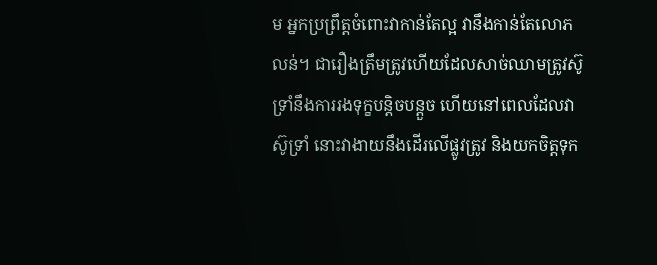ម អ្នកប្រព្រឹត្តចំពោះវាកាន់តែល្អ វានឹងកាន់តែលោភលន់។ ជារឿងត្រឹមត្រូវហើយដែលសាច់ឈាមត្រូវស៊ូទ្រាំនឹងការរងទុក្ខបន្តិចបន្តួច ហើយនៅពេលដែលវាស៊ូទ្រាំ នោះវាងាយនឹងដើរលើផ្លូវត្រូវ និងយកចិត្តទុក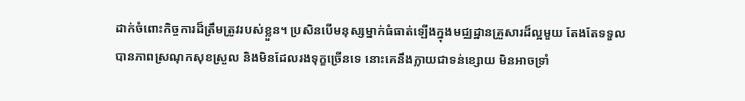ដាក់ចំពោះកិច្ចការដ៏ត្រឹមត្រូវរបស់ខ្លួន។ ប្រសិនបើមនុស្សម្នាក់ធំធាត់ឡើងក្នុងមជ្ឈដ្ឋានគ្រួសារដ៏ល្អមួយ តែងតែទទួលបានភាពស្រណុកសុខស្រួល និងមិនដែលរងទុក្ខច្រើនទេ នោះគេនឹងក្លាយជាទន់ខ្សោយ មិនអាចទ្រាំ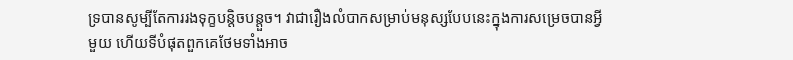ទ្របានសូម្បីតែការរងទុក្ខបន្តិចបន្តួច។ វាជារឿងលំបាកសម្រាប់មនុស្សបែបនេះក្នុងការសម្រេចបានអ្វីមួយ ហើយទីបំផុតពួកគេថែមទាំងអាច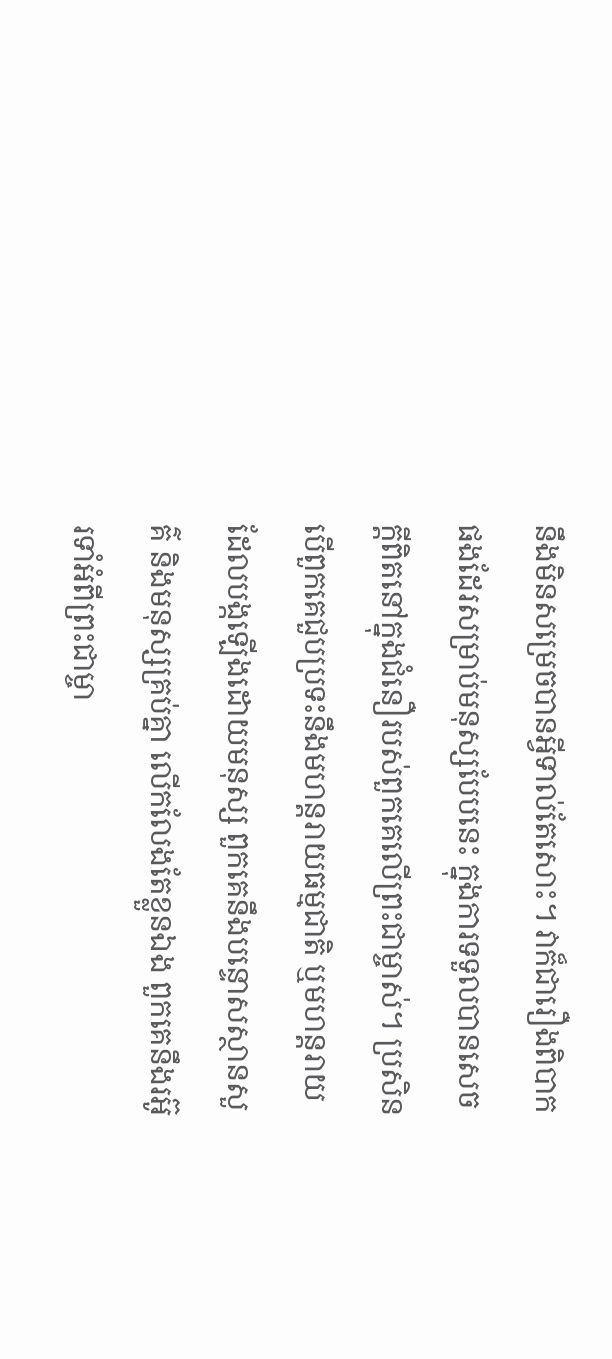នឹងមិនសម្រេចបានអ្វីទាល់តែសោះ។ វាក៏ជារឿងពិបាកផងដែរសម្រាប់មនុស្សបែបនេះ ក្នុងការទទួលបានសេចក្ដីពិតនៅក្នុងជំនឿរបស់ពួកគេលើព្រះជាម្ចាស់។ ប្រសិនបើពួកគេជួបប្រទះនឹងមហន្តរាយធម្មជាតិ ឬមហន្តរាយដែលបង្កឡើងដោយមនុស្ស ពួកគេនឹងបន្ទោសស្ថានសួគ៌ និងមនុស្សគ្រប់គ្នា លើកលែងតែខ្លួនឯង ពួកគេនឹងរអ៊ូរទាំអំពីព្រះជាម្ចា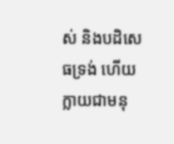ស់ និងបដិសេធទ្រង់ ហើយក្លាយជាមនុ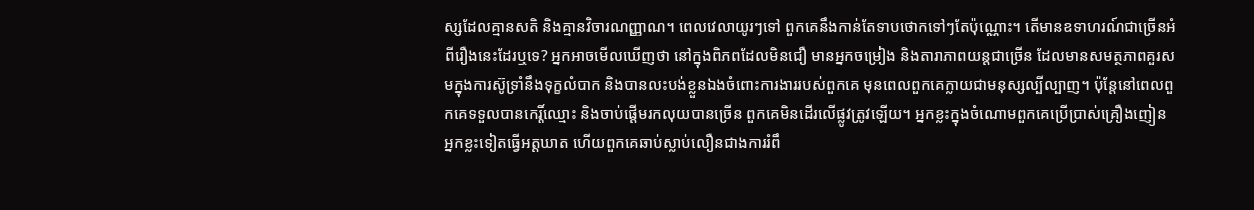ស្សដែលគ្មានសតិ និងគ្មានវិចារណញ្ញាណ។ ពេលវេលាយូរៗទៅ ពួកគេនឹងកាន់តែទាបថោកទៅៗតែប៉ុណ្ណោះ។ តើមានឧទាហរណ៍ជាច្រើនអំពីរឿងនេះដែរឬទេ? អ្នកអាចមើលឃើញថា នៅក្នុងពិភពដែលមិនជឿ មានអ្នកចម្រៀង និងតារាភាពយន្តជាច្រើន ដែលមានសមត្ថភាពគួរសមក្នុងការស៊ូទ្រាំនឹងទុក្ខលំបាក និងបានលះបង់ខ្លួនឯងចំពោះការងាររបស់ពួកគេ មុនពេលពួកគេក្លាយជាមនុស្សល្បីល្បាញ។ ប៉ុន្តែនៅពេលពួកគេទទួលបានកេរ្តិ៍ឈ្មោះ និងចាប់ផ្ដើមរកលុយបានច្រើន ពួកគេមិនដើរលើផ្លូវត្រូវឡើយ។ អ្នកខ្លះក្នុងចំណោមពួកគេប្រើប្រាស់គ្រឿងញៀន អ្នកខ្លះទៀតធ្វើអត្តឃាត ហើយពួកគេឆាប់ស្លាប់លឿនជាងការរំពឹ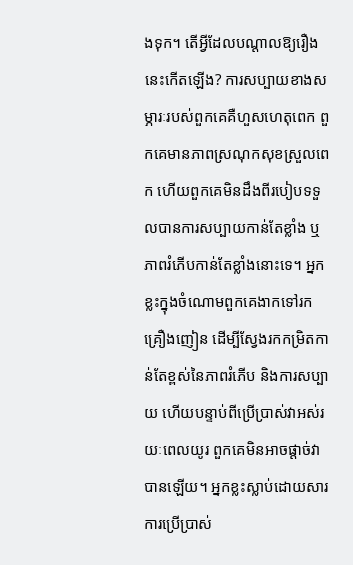ងទុក។ តើអ្វីដែលបណ្ដាលឱ្យរឿងនេះកើតឡើង? ការសប្បាយខាងសម្ភារៈរបស់ពួកគេគឺហួសហេតុពេក ពួកគេមានភាពស្រណុកសុខស្រួលពេក ហើយពួកគេមិនដឹងពីរបៀបទទួលបានការសប្បាយកាន់តែខ្លាំង ឬភាពរំភើបកាន់តែខ្លាំងនោះទេ។ អ្នកខ្លះក្នុងចំណោមពួកគេងាកទៅរកគ្រឿងញៀន ដើម្បីស្វែងរកកម្រិតកាន់តែខ្ពស់នៃភាពរំភើប និងការសប្បាយ ហើយបន្ទាប់ពីប្រើប្រាស់វាអស់រយៈពេលយូរ ពួកគេមិនអាចផ្ដាច់វាបានឡើយ។ អ្នកខ្លះស្លាប់ដោយសារការប្រើប្រាស់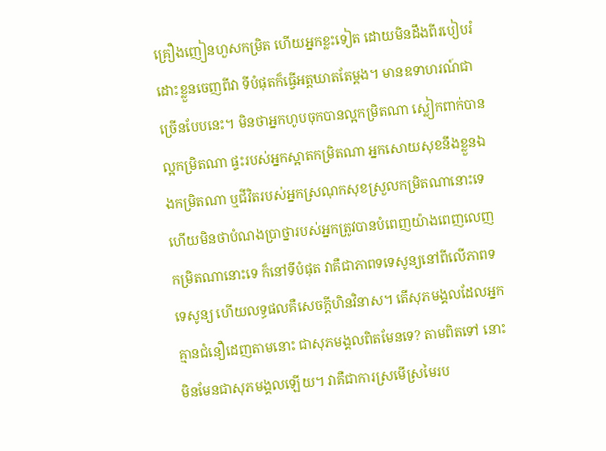គ្រឿងញៀនហួសកម្រិត ហើយអ្នកខ្លះទៀត ដោយមិនដឹងពីរបៀបរំដោះខ្លួនចេញពីវា ទីបំផុតក៏ធ្វើអត្តឃាតតែម្ដង។ មានឧទាហរណ៍ជាច្រើនបែបនេះ។ មិនថាអ្នកហូបចុកបានល្អកម្រិតណា ស្លៀកពាក់បានល្អកម្រិតណា ផ្ទះរបស់អ្នកស្អាតកម្រិតណា អ្នកសោយសុខនឹងខ្លួនឯងកម្រិតណា ឬជីវិតរបស់អ្នកស្រណុកសុខស្រួលកម្រិតណានោះទេ ហើយមិនថាបំណងប្រាថ្នារបស់អ្នកត្រូវបានបំពេញយ៉ាងពេញលេញកម្រិតណានោះទេ ក៏នៅទីបំផុត វាគឺជាភាពទទេសូន្យនៅពីលើភាពទទេសូន្យ ហើយលទ្ធផលគឺសេចក្ដីហិនវិនាស។ តើសុភមង្គលដែលអ្នកគ្មានជំនឿដេញតាមនោះ ជាសុភមង្គលពិតមែនទេ? តាមពិតទៅ នោះមិនមែនជាសុភមង្គលឡើយ។ វាគឺជាការស្រមើស្រមៃរប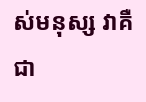ស់មនុស្ស វាគឺជា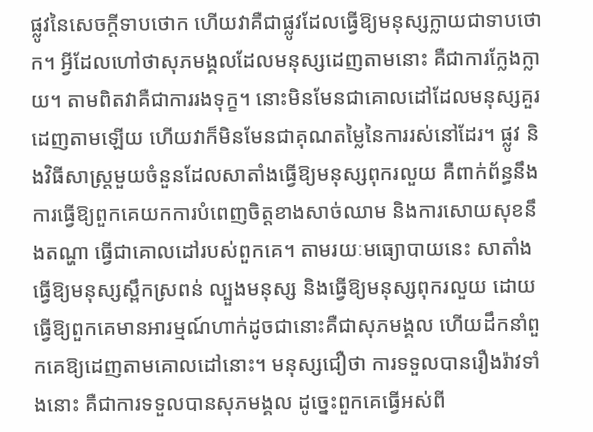ផ្លូវនៃសេចក្ដីទាបថោក ហើយវាគឺជាផ្លូវដែលធ្វើឱ្យមនុស្សក្លាយជាទាបថោក។ អ្វីដែលហៅថាសុភមង្គលដែលមនុស្សដេញតាមនោះ គឺជាការក្លែងក្លាយ។ តាមពិតវាគឺជាការរងទុក្ខ។ នោះមិនមែនជាគោលដៅដែលមនុស្សគួរដេញតាមឡើយ ហើយវាក៏មិនមែនជាគុណតម្លៃនៃការរស់នៅដែរ។ ផ្លូវ និងវិធីសាស្ត្រមួយចំនួនដែលសាតាំងធ្វើឱ្យមនុស្សពុករលួយ គឺពាក់ព័ន្ធនឹងការធ្វើឱ្យពួកគេយកការបំពេញចិត្តខាងសាច់ឈាម និងការសោយសុខនឹងតណ្ហា ធ្វើជាគោលដៅរបស់ពួកគេ។ តាមរយៈមធ្យោបាយនេះ សាតាំងធ្វើឱ្យមនុស្សស្ពឹកស្រពន់ ល្បួងមនុស្ស និងធ្វើឱ្យមនុស្សពុករលួយ ដោយធ្វើឱ្យពួកគេមានអារម្មណ៍ហាក់ដូចជានោះគឺជាសុភមង្គល ហើយដឹកនាំពួកគេឱ្យដេញតាមគោលដៅនោះ។ មនុស្សជឿថា ការទទួលបានរឿងរ៉ាវទាំងនោះ គឺជាការទទួលបានសុភមង្គល ដូច្នេះពួកគេធ្វើអស់ពី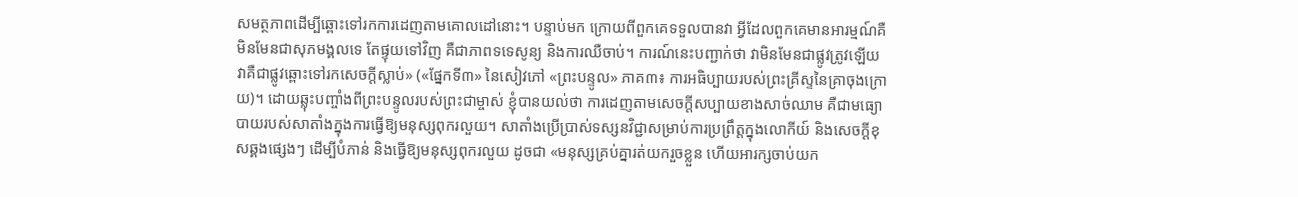សមត្ថភាពដើម្បីឆ្ពោះទៅរកការដេញតាមគោលដៅនោះ។ បន្ទាប់មក ក្រោយពីពួកគេទទួលបានវា អ្វីដែលពួកគេមានអារម្មណ៍គឺមិនមែនជាសុភមង្គលទេ តែផ្ទុយទៅវិញ គឺជាភាពទទេសូន្យ និងការឈឺចាប់។ ការណ៍នេះបញ្ជាក់ថា វាមិនមែនជាផ្លូវត្រូវឡើយ វាគឺជាផ្លូវឆ្ពោះទៅរកសេចក្ដីស្លាប់» («ផ្នែកទី៣» នៃសៀវភៅ «ព្រះបន្ទូល» ភាគ៣៖ ការអធិប្បាយរបស់ព្រះគ្រីស្ទនៃគ្រាចុងក្រោយ)។ ដោយឆ្លុះបញ្ចាំងពីព្រះបន្ទូលរបស់ព្រះជាម្ចាស់ ខ្ញុំបានយល់ថា ការដេញតាមសេចក្តីសប្បាយខាងសាច់ឈាម គឺជាមធ្យោបាយរបស់សាតាំងក្នុងការធ្វើឱ្យមនុស្សពុករលួយ។ សាតាំងប្រើប្រាស់ទស្សនវិជ្ជាសម្រាប់ការប្រព្រឹត្តក្នុងលោកីយ៍ និងសេចក្ដីខុសឆ្គងផ្សេងៗ ដើម្បីបំភាន់ និងធ្វើឱ្យមនុស្សពុករលួយ ដូចជា «មនុស្សគ្រប់គ្នារត់យករួចខ្លួន ហើយអារក្សចាប់យក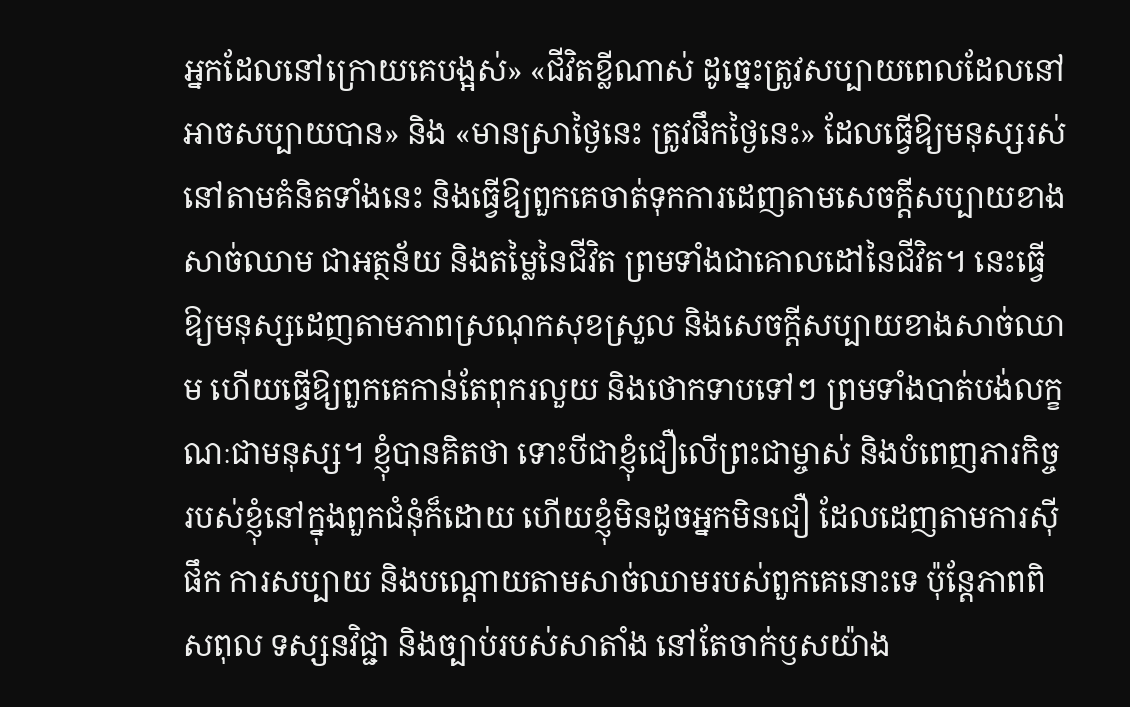អ្នកដែលនៅក្រោយគេបង្អស់» «ជីវិតខ្លីណាស់ ដូច្នេះត្រូវសប្បាយពេលដែលនៅអាចសប្បាយបាន» និង «មានស្រាថ្ងៃនេះ ត្រូវផឹកថ្ងៃនេះ» ដែលធ្វើឱ្យមនុស្សរស់នៅតាមគំនិតទាំងនេះ និងធ្វើឱ្យពួកគេចាត់ទុកការដេញតាមសេចក្តីសប្បាយខាងសាច់ឈាម ជាអត្ថន័យ និងតម្លៃនៃជីវិត ព្រមទាំងជាគោលដៅនៃជីវិត។ នេះធ្វើឱ្យមនុស្សដេញតាមភាពស្រណុកសុខស្រួល និងសេចក្តីសប្បាយខាងសាច់ឈាម ហើយធ្វើឱ្យពួកគេកាន់តែពុករលួយ និងថោកទាបទៅៗ ព្រមទាំងបាត់បង់លក្ខណៈជាមនុស្ស។ ខ្ញុំបានគិតថា ទោះបីជាខ្ញុំជឿលើព្រះជាម្ចាស់ និងបំពេញភារកិច្ចរបស់ខ្ញុំនៅក្នុងពួកជំនុំក៏ដោយ ហើយខ្ញុំមិនដូចអ្នកមិនជឿ ដែលដេញតាមការស៊ីផឹក ការសប្បាយ និងបណ្តោយតាមសាច់ឈាមរបស់ពួកគេនោះទេ ប៉ុន្តែភាពពិសពុល ទស្សនវិជ្ជា និងច្បាប់របស់សាតាំង នៅតែចាក់ឫសយ៉ាង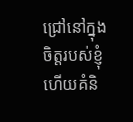ជ្រៅនៅក្នុងចិត្តរបស់ខ្ញុំ ហើយគំនិ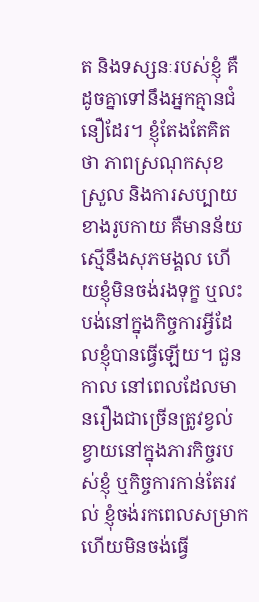ត និងទស្សនៈរបស់ខ្ញុំ គឺដូចគ្នាទៅនឹងអ្នកគ្មានជំនឿដែរ។ ខ្ញុំតែងតែគិតថា ភាពស្រណុកសុខស្រួល និងការសប្បាយខាងរូបកាយ គឺមានន័យស្មើនឹងសុភមង្គល ហើយខ្ញុំមិនចង់រងទុក្ខ ឬលះបង់នៅក្នុងកិច្ចការអ្វីដែលខ្ញុំបានធ្វើឡើយ។ ជួនកាល នៅពេលដែលមានរឿងជាច្រើនត្រូវខ្វល់ខ្វាយនៅក្នុងភារកិច្ចរបស់ខ្ញុំ ឬកិច្ចការកាន់តែរវល់ ខ្ញុំចង់រកពេលសម្រាក ហើយមិនចង់ធ្វើ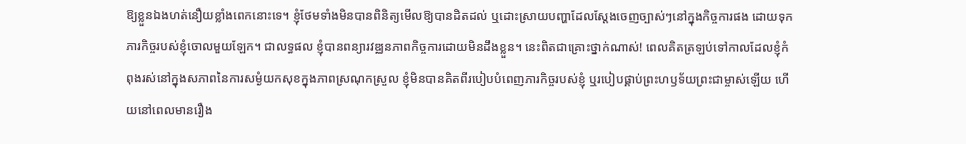ឱ្យខ្លួនឯងហត់នឿយខ្លាំងពេកនោះទេ។ ខ្ញុំថែមទាំងមិនបានពិនិត្យមើលឱ្យបានដិតដល់ ឬដោះស្រាយបញ្ហាដែលស្តែងចេញច្បាស់ៗនៅក្នុងកិច្ចការផង ដោយទុកភារកិច្ចរបស់ខ្ញុំចោលមួយឡែក។ ជាលទ្ធផល ខ្ញុំបានពន្យារវឌ្ឈនភាពកិច្ចការដោយមិនដឹងខ្លួន។ នេះពិតជាគ្រោះថ្នាក់ណាស់! ពេលគិតត្រឡប់ទៅកាលដែលខ្ញុំកំពុងរស់នៅក្នុងសភាពនៃការសម្ងំយកសុខក្នុងភាពស្រណុកស្រួល ខ្ញុំមិនបានគិតពីរបៀបបំពេញភារកិច្ចរបស់ខ្ញុំ ឬរបៀបផ្គាប់ព្រះហឫទ័យព្រះជាម្ចាស់ឡើយ ហើយនៅពេលមានរឿង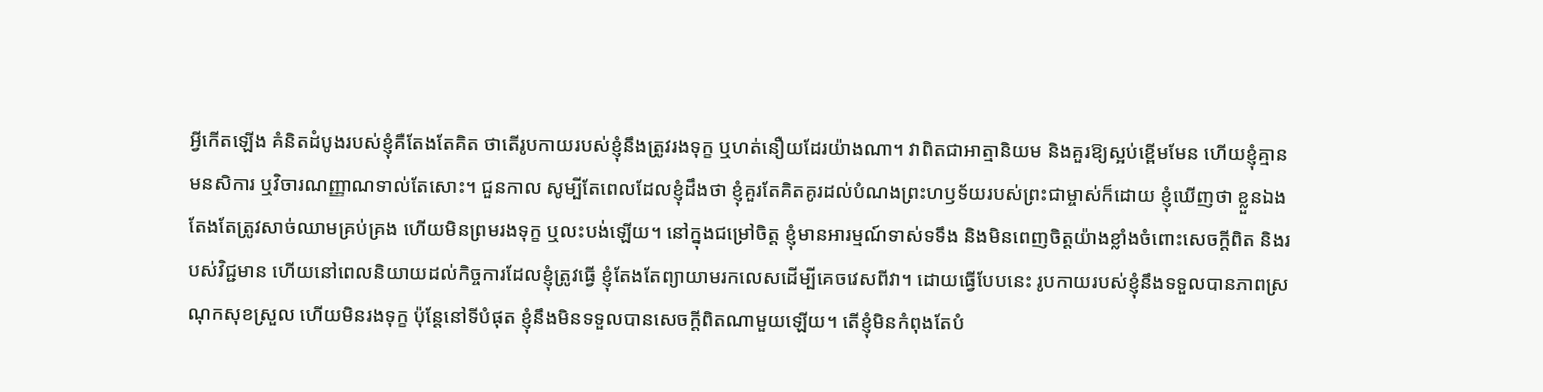អ្វីកើតឡើង គំនិតដំបូងរបស់ខ្ញុំគឺតែងតែគិត ថាតើរូបកាយរបស់ខ្ញុំនឹងត្រូវរងទុក្ខ ឬហត់នឿយដែរយ៉ាងណា។ វាពិតជាអាត្មានិយម និងគួរឱ្យស្អប់ខ្ពើមមែន ហើយខ្ញុំគ្មានមនសិការ ឬវិចារណញ្ញាណទាល់តែសោះ។ ជួនកាល សូម្បីតែពេលដែលខ្ញុំដឹងថា ខ្ញុំគួរតែគិតគូរដល់បំណងព្រះហឫទ័យរបស់ព្រះជាម្ចាស់ក៏ដោយ ខ្ញុំឃើញថា ខ្លួនឯងតែងតែត្រូវសាច់ឈាមគ្រប់គ្រង ហើយមិនព្រមរងទុក្ខ ឬលះបង់ឡើយ។ នៅក្នុងជម្រៅចិត្ត ខ្ញុំមានអារម្មណ៍ទាស់ទទឹង និងមិនពេញចិត្តយ៉ាងខ្លាំងចំពោះសេចក្តីពិត និងរបស់វិជ្ជមាន ហើយនៅពេលនិយាយដល់កិច្ចការដែលខ្ញុំត្រូវធ្វើ ខ្ញុំតែងតែព្យាយាមរកលេសដើម្បីគេចវេសពីវា។ ដោយធ្វើបែបនេះ រូបកាយរបស់ខ្ញុំនឹងទទួលបានភាពស្រណុកសុខស្រួល ហើយមិនរងទុក្ខ ប៉ុន្តែនៅទីបំផុត ខ្ញុំនឹងមិនទទួលបានសេចក្តីពិតណាមួយឡើយ។ តើខ្ញុំមិនកំពុងតែបំ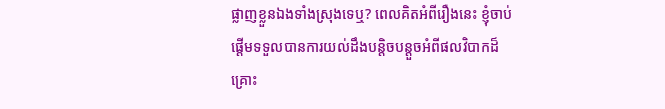ផ្លាញខ្លួនឯងទាំងស្រុងទេឬ? ពេលគិតអំពីរឿងនេះ ខ្ញុំចាប់ផ្តើមទទួលបានការយល់ដឹងបន្តិចបន្តួចអំពីផលវិបាកដ៏គ្រោះ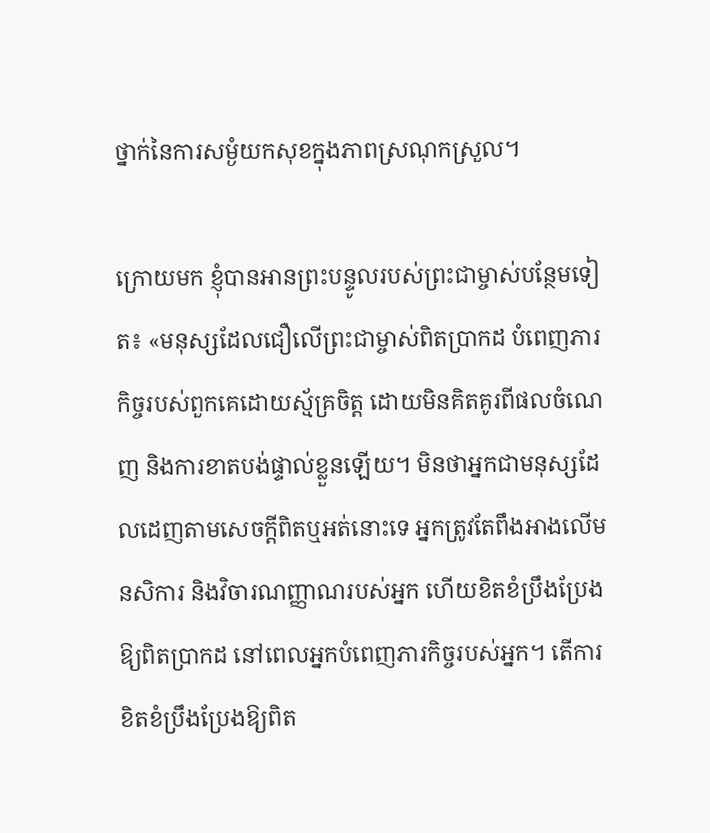ថ្នាក់នៃការសម្ងំយកសុខក្នុងភាពស្រណុកស្រួល។

ក្រោយមក ខ្ញុំបានអានព្រះបន្ទូលរបស់ព្រះជាម្ចាស់បន្ថែមទៀត៖ «មនុស្សដែលជឿលើព្រះជាម្ចាស់ពិតប្រាកដ បំពេញភារកិច្ចរបស់ពួកគេដោយស្ម័គ្រចិត្ត ដោយមិនគិតគូរពីផលចំណេញ និងការខាតបង់ផ្ទាល់ខ្លួនឡើយ។ មិនថាអ្នកជាមនុស្សដែលដេញតាមសេចក្ដីពិតឬអត់នោះទេ អ្នកត្រូវតែពឹងអាងលើមនសិការ និងវិចារណញ្ញាណរបស់អ្នក ហើយខិតខំប្រឹងប្រែងឱ្យពិតប្រាកដ នៅពេលអ្នកបំពេញភារកិច្ចរបស់អ្នក។ តើការខិតខំប្រឹងប្រែងឱ្យពិត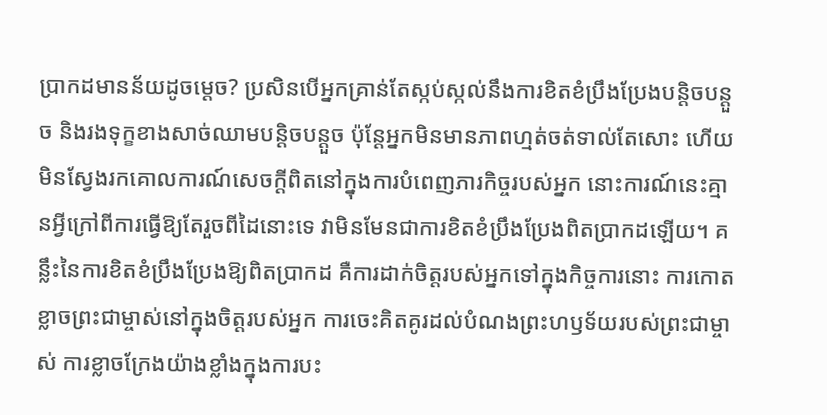ប្រាកដមានន័យដូចម្ដេច? ប្រសិនបើអ្នកគ្រាន់តែស្កប់ស្កល់នឹងការខិតខំប្រឹងប្រែងបន្តិចបន្តួច និងរងទុក្ខខាងសាច់ឈាមបន្តិចបន្តួច ប៉ុន្តែអ្នកមិនមានភាពហ្មត់ចត់ទាល់តែសោះ ហើយមិនស្វែងរកគោលការណ៍សេចក្ដីពិតនៅក្នុងការបំពេញភារកិច្ចរបស់អ្នក នោះការណ៍នេះគ្មានអ្វីក្រៅពីការធ្វើឱ្យតែរួចពីដៃនោះទេ វាមិនមែនជាការខិតខំប្រឹងប្រែងពិតប្រាកដឡើយ។ គន្លឹះនៃការខិតខំប្រឹងប្រែងឱ្យពិតប្រាកដ គឺការដាក់ចិត្តរបស់អ្នកទៅក្នុងកិច្ចការនោះ ការកោតខ្លាចព្រះជាម្ចាស់នៅក្នុងចិត្តរបស់អ្នក ការចេះគិតគូរដល់បំណងព្រះហឫទ័យរបស់ព្រះជាម្ចាស់ ការខ្លាចក្រែងយ៉ាងខ្លាំងក្នុងការបះ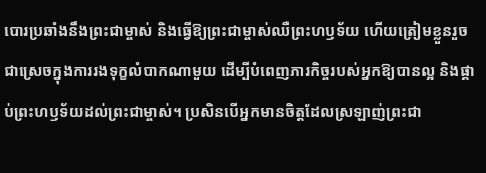បោរប្រឆាំងនឹងព្រះជាម្ចាស់ និងធ្វើឱ្យព្រះជាម្ចាស់ឈឺព្រះហឫទ័យ ហើយត្រៀមខ្លួនរួចជាស្រេចក្នុងការរងទុក្ខលំបាកណាមួយ ដើម្បីបំពេញភារកិច្ចរបស់អ្នកឱ្យបានល្អ និងផ្គាប់ព្រះហឫទ័យដល់ព្រះជាម្ចាស់។ ប្រសិនបើអ្នកមានចិត្តដែលស្រឡាញ់ព្រះជា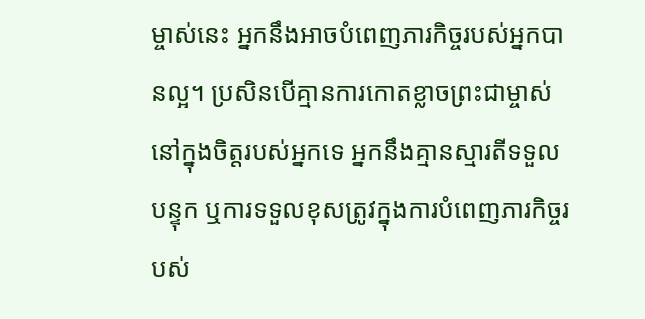ម្ចាស់នេះ អ្នកនឹងអាចបំពេញភារកិច្ចរបស់អ្នកបានល្អ។ ប្រសិនបើគ្មានការកោតខ្លាចព្រះជាម្ចាស់នៅក្នុងចិត្តរបស់អ្នកទេ អ្នកនឹងគ្មានស្មារតីទទួលបន្ទុក ឬការទទួលខុសត្រូវក្នុងការបំពេញភារកិច្ចរបស់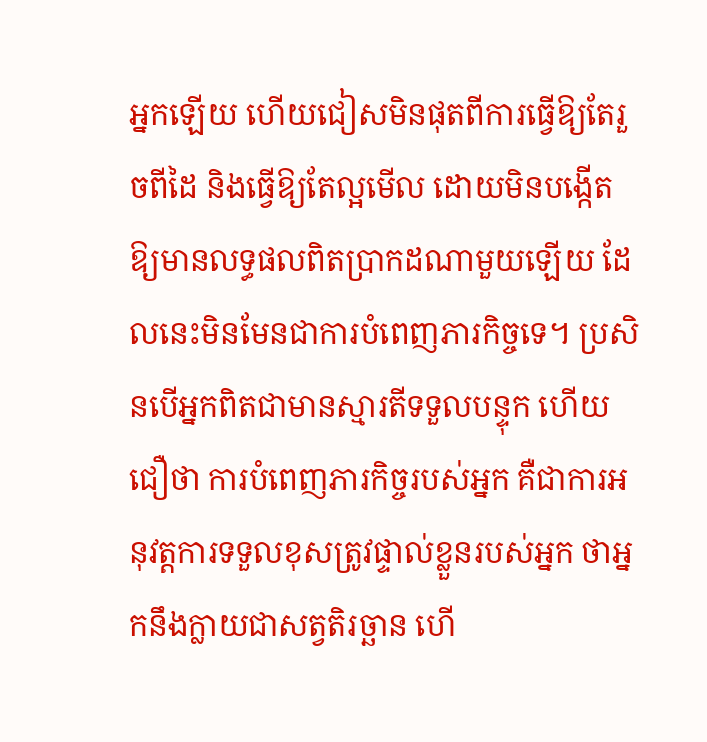អ្នកឡើយ ហើយជៀសមិនផុតពីការធ្វើឱ្យតែរួចពីដៃ និងធ្វើឱ្យតែល្អមើល ដោយមិនបង្កើតឱ្យមានលទ្ធផលពិតប្រាកដណាមួយឡើយ ដែលនេះមិនមែនជាការបំពេញភារកិច្ចទេ។ ប្រសិនបើអ្នកពិតជាមានស្មារតីទទួលបន្ទុក ហើយជឿថា ការបំពេញភារកិច្ចរបស់អ្នក គឺជាការអនុវត្តការទទួលខុសត្រូវផ្ទាល់ខ្លួនរបស់អ្នក ថាអ្នកនឹងក្លាយជាសត្វតិរច្ឆាន ហើ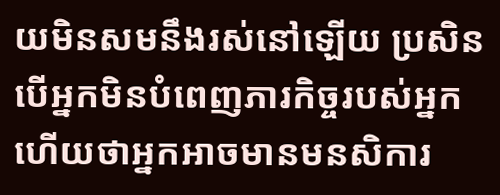យមិនសមនឹងរស់នៅឡើយ ប្រសិនបើអ្នកមិនបំពេញភារកិច្ចរបស់អ្នក ហើយថាអ្នកអាចមានមនសិការ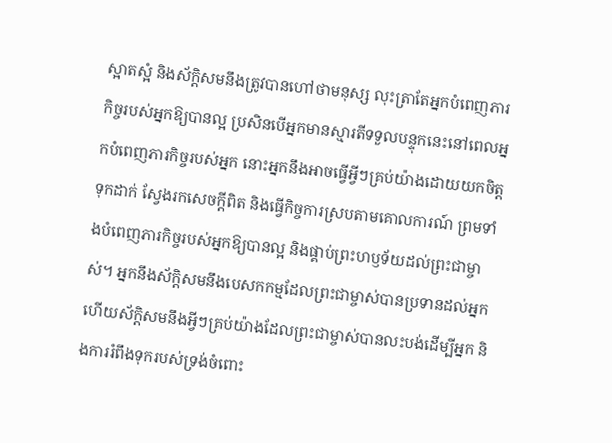ស្អាតស្អំ និងស័ក្តិសមនឹងត្រូវបានហៅថាមនុស្ស លុះត្រាតែអ្នកបំពេញភារកិច្ចរបស់អ្នកឱ្យបានល្អ ប្រសិនបើអ្នកមានស្មារតីទទួលបន្ទុកនេះនៅពេលអ្នកបំពេញភារកិច្ចរបស់អ្នក នោះអ្នកនឹងអាចធ្វើអ្វីៗគ្រប់យ៉ាងដោយយកចិត្តទុកដាក់ ស្វែងរកសេចក្ដីពិត និងធ្វើកិច្ចការស្របតាមគោលការណ៍ ព្រមទាំងបំពេញភារកិច្ចរបស់អ្នកឱ្យបានល្អ និងផ្គាប់ព្រះហឫទ័យដល់ព្រះជាម្ចាស់។ អ្នកនឹងស័ក្តិសមនឹងបេសកកម្មដែលព្រះជាម្ចាស់បានប្រទានដល់អ្នក ហើយស័ក្តិសមនឹងអ្វីៗគ្រប់យ៉ាងដែលព្រះជាម្ចាស់បានលះបង់ដើម្បីអ្នក និងការរំពឹងទុករបស់ទ្រង់ចំពោះ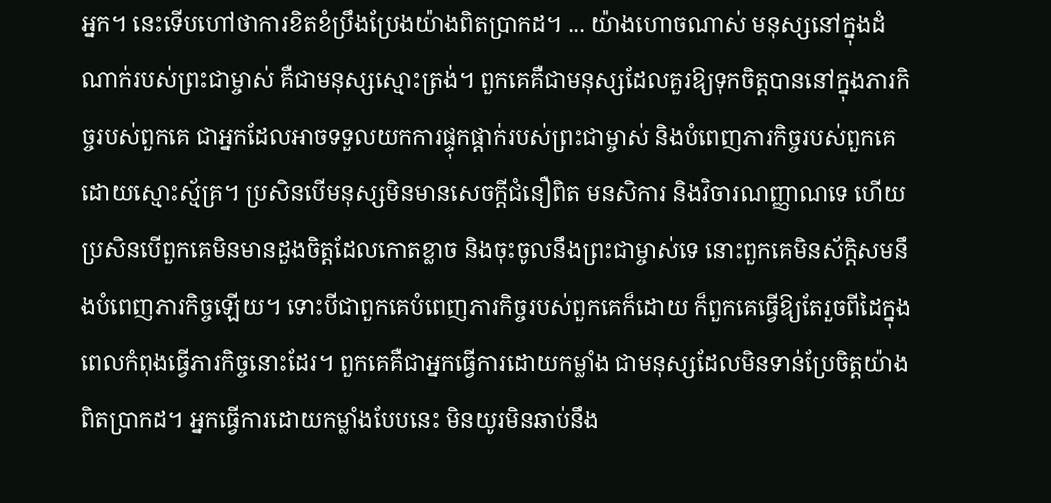អ្នក។ នេះទើបហៅថាការខិតខំប្រឹងប្រែងយ៉ាងពិតប្រាកដ។ ... យ៉ាងហោចណាស់ មនុស្សនៅក្នុងដំណាក់របស់ព្រះជាម្ចាស់ គឺជាមនុស្សស្មោះត្រង់។ ពួកគេគឺជាមនុស្សដែលគួរឱ្យទុកចិត្តបាននៅក្នុងភារកិច្ចរបស់ពួកគេ ជាអ្នកដែលអាចទទួលយកការផ្ទុកផ្ដាក់របស់ព្រះជាម្ចាស់ និងបំពេញភារកិច្ចរបស់ពួកគេដោយស្មោះស្ម័គ្រ។ ប្រសិនបើមនុស្សមិនមានសេចក្ដីជំនឿពិត មនសិការ និងវិចារណញ្ញាណទេ ហើយប្រសិនបើពួកគេមិនមានដួងចិត្តដែលកោតខ្លាច និងចុះចូលនឹងព្រះជាម្ចាស់ទេ នោះពួកគេមិនស័ក្តិសមនឹងបំពេញភារកិច្ចឡើយ។ ទោះបីជាពួកគេបំពេញភារកិច្ចរបស់ពួកគេក៏ដោយ ក៏ពួកគេធ្វើឱ្យតែរួចពីដៃក្នុងពេលកំពុងធ្វើភារកិច្ចនោះដែរ។ ពួកគេគឺជាអ្នកធ្វើការដោយកម្លាំង ជាមនុស្សដែលមិនទាន់ប្រែចិត្តយ៉ាងពិតប្រាកដ។ អ្នកធ្វើការដោយកម្លាំងបែបនេះ មិនយូរមិនឆាប់នឹង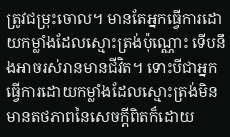ត្រូវជម្រុះចោល។ មានតែអ្នកធ្វើការដោយកម្លាំងដែលស្មោះត្រង់ប៉ុណ្ណោះ ទើបនឹងអាចរស់រានមានជីវិត។ ទោះបីជាអ្នកធ្វើការដោយកម្លាំងដែលស្មោះត្រង់មិនមានតថភាពនៃសេចក្ដីពិតក៏ដោយ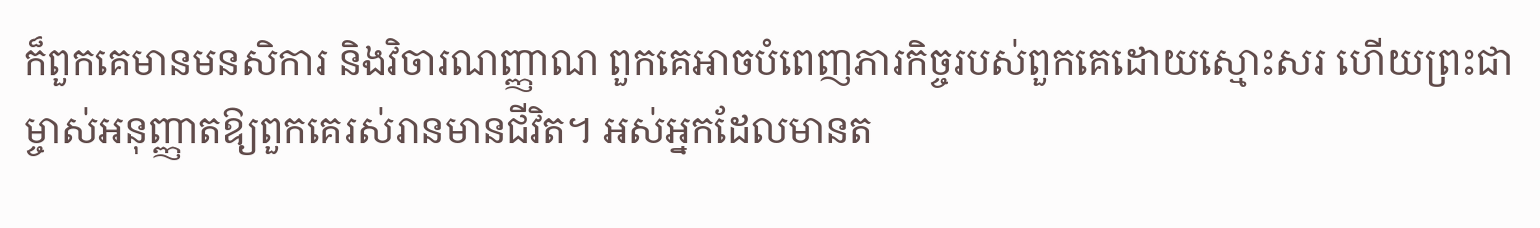ក៏ពួកគេមានមនសិការ និងវិចារណញ្ញាណ ពួកគេអាចបំពេញភារកិច្ចរបស់ពួកគេដោយស្មោះសរ ហើយព្រះជាម្ចាស់អនុញ្ញាតឱ្យពួកគេរស់រានមានជីវិត។ អស់អ្នកដែលមានត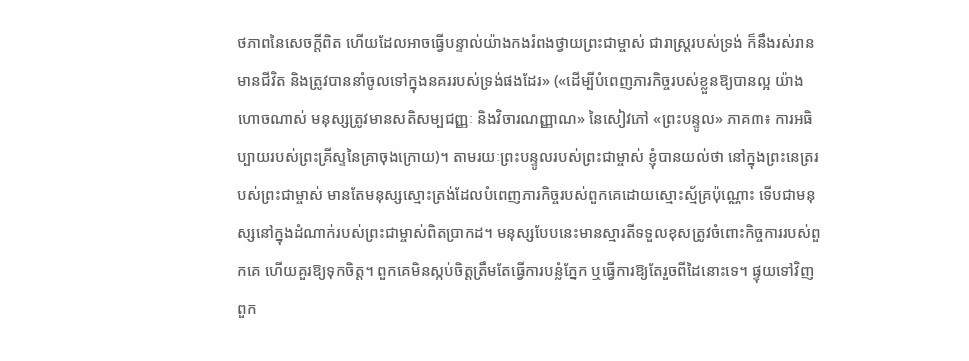ថភាពនៃសេចក្ដីពិត ហើយដែលអាចធ្វើបន្ទាល់យ៉ាងកងរំពងថ្វាយព្រះជាម្ចាស់ ជារាស្ត្ររបស់ទ្រង់ ក៏នឹងរស់រានមានជីវិត និងត្រូវបាននាំចូលទៅក្នុងនគររបស់ទ្រង់ផងដែរ» («ដើម្បីបំពេញភារកិច្ចរបស់ខ្លួនឱ្យបានល្អ យ៉ាងហោចណាស់ មនុស្សត្រូវមានសតិសម្បជញ្ញៈ និងវិចារណញ្ញាណ» នៃសៀវភៅ «ព្រះបន្ទូល» ភាគ៣៖ ការអធិប្បាយរបស់ព្រះគ្រីស្ទនៃគ្រាចុងក្រោយ)។ តាមរយៈព្រះបន្ទូលរបស់ព្រះជាម្ចាស់ ខ្ញុំបានយល់ថា នៅក្នុងព្រះនេត្ររបស់ព្រះជាម្ចាស់ មានតែមនុស្សស្មោះត្រង់ដែលបំពេញភារកិច្ចរបស់ពួកគេដោយស្មោះស្ម័គ្រប៉ុណ្ណោះ ទើបជាមនុស្សនៅក្នុងដំណាក់របស់ព្រះជាម្ចាស់ពិតប្រាកដ។ មនុស្សបែបនេះមានស្មារតីទទួលខុសត្រូវចំពោះកិច្ចការរបស់ពួកគេ ហើយគួរឱ្យទុកចិត្ត។ ពួកគេមិនស្កប់ចិត្តត្រឹមតែធ្វើការបន្លំភ្នែក ឬធ្វើការឱ្យតែរួចពីដៃនោះទេ។ ផ្ទុយទៅវិញ ពួក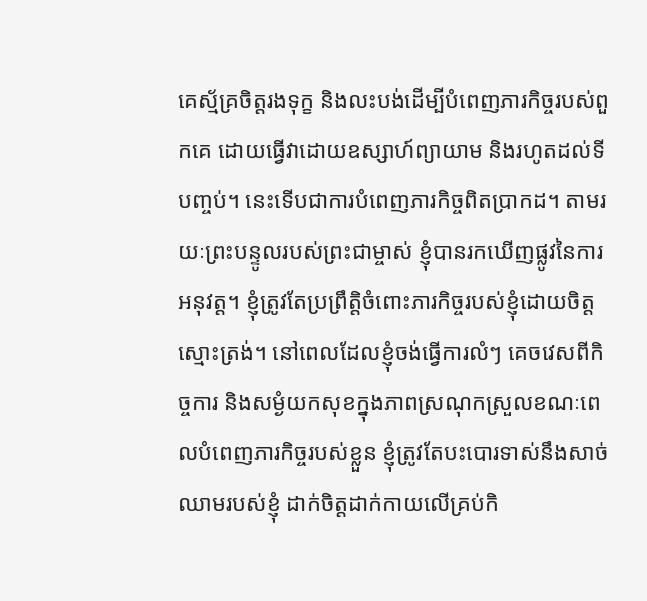គេស្ម័គ្រចិត្តរងទុក្ខ និងលះបង់ដើម្បីបំពេញភារកិច្ចរបស់ពួកគេ ដោយធ្វើវាដោយឧស្សាហ៍ព្យាយាម និងរហូតដល់ទីបញ្ចប់។ នេះទើបជាការបំពេញភារកិច្ចពិតប្រាកដ។ តាមរយៈព្រះបន្ទូលរបស់ព្រះជាម្ចាស់ ខ្ញុំបានរកឃើញផ្លូវនៃការអនុវត្ត។ ខ្ញុំត្រូវតែប្រព្រឹត្តិចំពោះភារកិច្ចរបស់ខ្ញុំដោយចិត្តស្មោះត្រង់។ នៅពេលដែលខ្ញុំចង់ធ្វើការលំៗ គេចវេសពីកិច្ចការ និងសម្ងំយកសុខក្នុងភាពស្រណុកស្រួលខណៈពេលបំពេញភារកិច្ចរបស់ខ្លួន ខ្ញុំត្រូវតែបះបោរទាស់នឹងសាច់ឈាមរបស់ខ្ញុំ ដាក់ចិត្តដាក់កាយលើគ្រប់កិ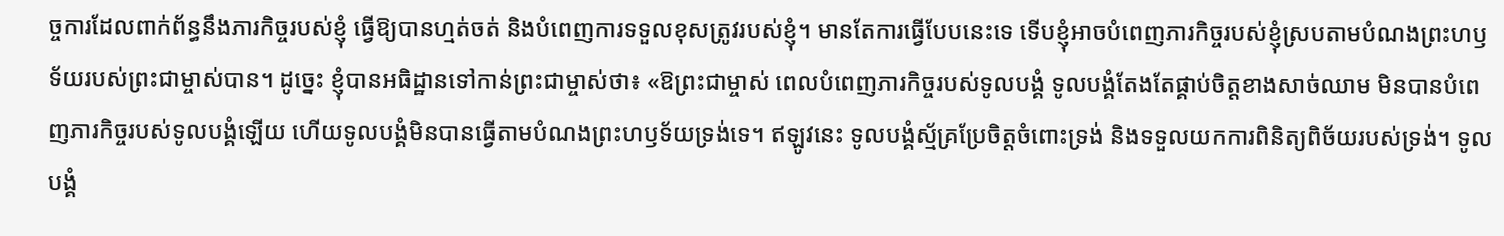ច្ចការដែលពាក់ព័ន្ធនឹងភារកិច្ចរបស់ខ្ញុំ ធ្វើឱ្យបានហ្មត់ចត់ និងបំពេញការទទួលខុសត្រូវរបស់ខ្ញុំ។ មានតែការធ្វើបែបនេះទេ ទើបខ្ញុំអាចបំពេញភារកិច្ចរបស់ខ្ញុំស្របតាមបំណងព្រះហឫទ័យរបស់ព្រះជាម្ចាស់បាន។ ដូច្នេះ ខ្ញុំបានអធិដ្ឋានទៅកាន់ព្រះជាម្ចាស់ថា៖ «ឱព្រះជាម្ចាស់ ពេលបំពេញភារកិច្ចរបស់ទូលបង្គំ ទូលបង្គំតែងតែផ្គាប់ចិត្តខាងសាច់ឈាម មិនបានបំពេញភារកិច្ចរបស់ទូលបង្គំឡើយ ហើយទូលបង្គំមិនបានធ្វើតាមបំណងព្រះហឫទ័យទ្រង់ទេ។ ឥឡូវនេះ ទូលបង្គំស្ម័គ្រប្រែចិត្តចំពោះទ្រង់ និងទទួលយកការពិនិត្យពិច័យរបស់ទ្រង់។ ទូលបង្គំ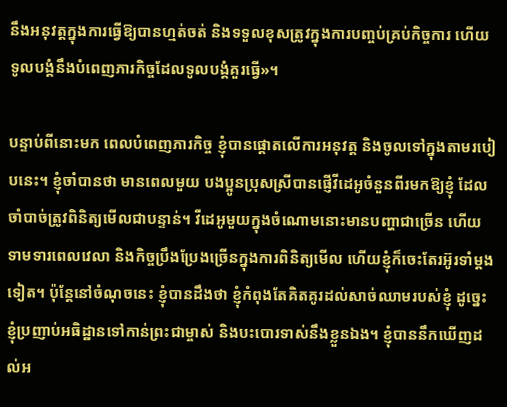នឹងអនុវត្តក្នុងការធ្វើឱ្យបានហ្មត់ចត់ និងទទួលខុសត្រូវក្នុងការបញ្ចប់គ្រប់កិច្ចការ ហើយទូលបង្គំនឹងបំពេញភារកិច្ចដែលទូលបង្គំគួរធ្វើ»។

បន្ទាប់ពីនោះមក ពេលបំពេញភារកិច្ច ខ្ញុំបានផ្តោតលើការអនុវត្ត និងចូលទៅក្នុងតាមរបៀបនេះ។ ខ្ញុំចាំបានថា មានពេលមួយ បងប្អូនប្រុសស្រីបានផ្ញើវីដេអូចំនួនពីរមកឱ្យខ្ញុំ ដែលចាំបាច់ត្រូវពិនិត្យមើលជាបន្ទាន់។ វីដេអូមួយក្នុងចំណោមនោះមានបញ្ហាជាច្រើន ហើយទាមទារពេលវេលា និងកិច្ចប្រឹងប្រែងច្រើនក្នុងការពិនិត្យមើល ហើយខ្ញុំក៏ចេះតែរអ៊ូរទាំម្តងទៀត។ ប៉ុន្តែនៅចំណុចនេះ ខ្ញុំបានដឹងថា ខ្ញុំកំពុងតែគិតគូរដល់សាច់ឈាមរបស់ខ្ញុំ ដូច្នេះ ខ្ញុំប្រញាប់អធិដ្ឋានទៅកាន់ព្រះជាម្ចាស់ និងបះបោរទាស់នឹងខ្លួនឯង។ ខ្ញុំបាននឹកឃើញដល់អ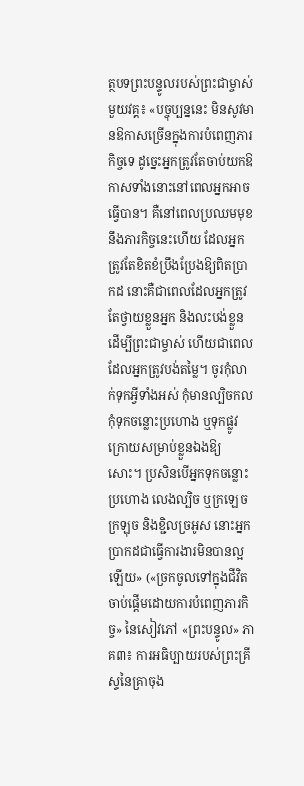ត្ថបទព្រះបន្ទូលរបស់ព្រះជាម្ចាស់មួយវគ្គ៖ «បច្ចុប្បន្ននេះ មិនសូវមានឱកាសច្រើនក្នុងការបំពេញភារកិច្ចទេ ដូច្នេះអ្នកត្រូវតែចាប់យកឱកាសទាំងនោះនៅពេលអ្នកអាចធ្វើបាន។ គឺនៅពេលប្រឈមមុខនឹងភារកិច្ចនេះហើយ ដែលអ្នកត្រូវតែខិតខំប្រឹងប្រែងឱ្យពិតប្រាកដ នោះគឺជាពេលដែលអ្នកត្រូវតែថ្វាយខ្លួនអ្នក និងលះបង់ខ្លួនដើម្បីព្រះជាម្ចាស់ ហើយជាពេលដែលអ្នកត្រូវបង់តម្លៃ។ ចូរកុំលាក់ទុកអ្វីទាំងអស់ កុំមានល្បិចកល កុំទុកចន្លោះប្រហោង ឬទុកផ្លូវក្រោយសម្រាប់ខ្លួនឯងឱ្យសោះ។ ប្រសិនបើអ្នកទុកចន្លោះប្រហោង លេងល្បិច ឬក្រឡេចក្រឡុច និងខ្ជិលច្រអូស នោះអ្នកប្រាកដជាធ្វើការងារមិនបានល្អឡើយ» («ច្រកចូលទៅក្នុងជីវិតចាប់ផ្តើមដោយការបំពេញភារកិច្ច» នៃសៀវភៅ «ព្រះបន្ទូល» ភាគ៣៖ ការអធិប្បាយរបស់ព្រះគ្រីស្ទនៃគ្រាចុង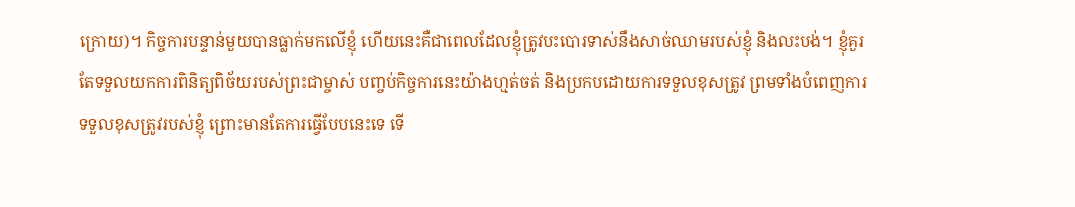ក្រោយ)។ កិច្ចការបន្ទាន់មួយបានធ្លាក់មកលើខ្ញុំ ហើយនេះគឺជាពេលដែលខ្ញុំត្រូវបះបោរទាស់នឹងសាច់ឈាមរបស់ខ្ញុំ និងលះបង់។ ខ្ញុំគួរតែទទួលយកការពិនិត្យពិច័យរបស់ព្រះជាម្ចាស់ បញ្ចប់កិច្ចការនេះយ៉ាងហ្មត់ចត់ និងប្រកបដោយការទទួលខុសត្រូវ ព្រមទាំងបំពេញការទទួលខុសត្រូវរបស់ខ្ញុំ ព្រោះមានតែការធ្វើបែបនេះទេ ទើ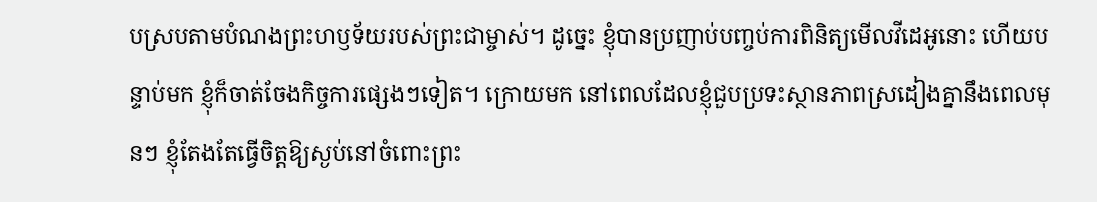បស្របតាមបំណងព្រះហឫទ័យរបស់ព្រះជាម្ចាស់។ ដូច្នេះ ខ្ញុំបានប្រញាប់បញ្ចប់ការពិនិត្យមើលវីដេអូនោះ ហើយបន្ទាប់មក ខ្ញុំក៏ចាត់ចែងកិច្ចការផ្សេងៗទៀត។ ក្រោយមក នៅពេលដែលខ្ញុំជួបប្រទះស្ថានភាពស្រដៀងគ្នានឹងពេលមុនៗ ខ្ញុំតែងតែធ្វើចិត្តឱ្យស្ងប់នៅចំពោះព្រះ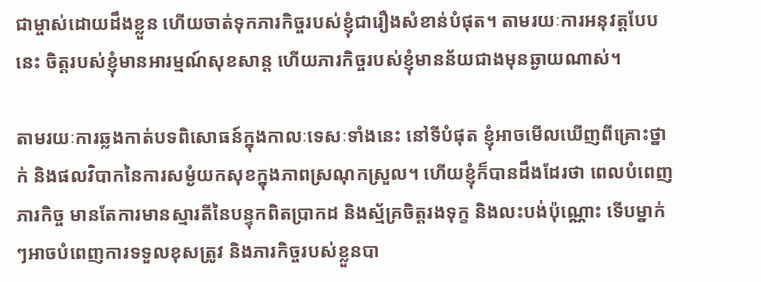ជាម្ចាស់ដោយដឹងខ្លួន ហើយចាត់ទុកភារកិច្ចរបស់ខ្ញុំជារឿងសំខាន់បំផុត។ តាមរយៈការអនុវត្តបែបនេះ ចិត្តរបស់ខ្ញុំមានអារម្មណ៍សុខសាន្ត ហើយភារកិច្ចរបស់ខ្ញុំមានន័យជាងមុនឆ្ងាយណាស់។

តាមរយៈការឆ្លងកាត់បទពិសោធន៍ក្នុងកាលៈទេសៈទាំងនេះ នៅទីបំផុត ខ្ញុំអាចមើលឃើញពីគ្រោះថ្នាក់ និងផលវិបាកនៃការសម្ងំយកសុខក្នុងភាពស្រណុកស្រួល។ ហើយខ្ញុំក៏បានដឹងដែរថា ពេលបំពេញភារកិច្ច មានតែការមានស្មារតីនៃបន្ទុកពិតប្រាកដ និងស្ម័គ្រចិត្តរងទុក្ខ និងលះបង់ប៉ុណ្ណោះ ទើបម្នាក់ៗអាចបំពេញការទទួលខុសត្រូវ និងភារកិច្ចរបស់ខ្លួនបា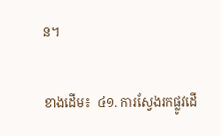ន។

ខាងដើម៖  ៤១. ការស្វែងរកផ្លូវដើ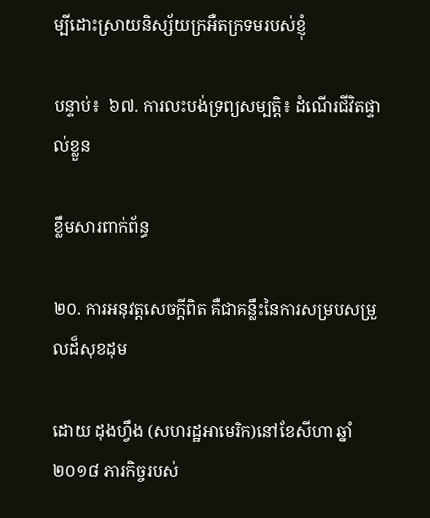ម្បីដោះស្រាយនិស្ស័យក្រអឺតក្រទមរបស់ខ្ញុំ

បន្ទាប់៖  ៦៧. ការលះបង់ទ្រព្យសម្បត្តិ៖ ដំណើរជីវិតផ្ទាល់ខ្លួន

ខ្លឹមសារពាក់ព័ន្ធ

២០. ការអនុវត្តសេចក្ដីពិត គឺជាគន្លឹះនៃការសម្របសម្រួលដ៏សុខដុម

ដោយ ដុងហ្វឹង (សហរដ្ឋអាមេរិក)នៅខែសីហា ឆ្នាំ ២០១៨ ភារកិច្ចរបស់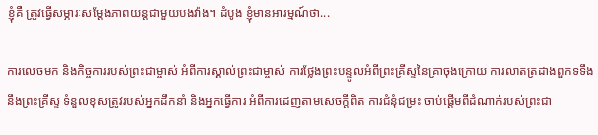ខ្ញុំគឺ ត្រូវធ្វើសម្ភារៈសម្ដែងភាពយន្តជាមួយបងវ៉ាង។ ដំបូង ខ្ញុំមានអារម្មណ៍ថា...

ការលេចមក និងកិច្ចការរបស់ព្រះជាម្ចាស់ អំពីការស្គាល់ព្រះជាម្ចាស់ ការថ្លែងព្រះបន្ទូលអំពីព្រះគ្រីស្ទនៃគ្រាចុងក្រោយ ការលាតត្រដាងពួកទទឹងនឹងព្រះគ្រីស្ទ ទំនួលខុសត្រូវរបស់អ្នកដឹកនាំ និងអ្នកធ្វើការ អំពីការដេញតាមសេចក្តីពិត ការជំនុំជម្រះ ចាប់ផ្ដើមពីដំណាក់របស់ព្រះជា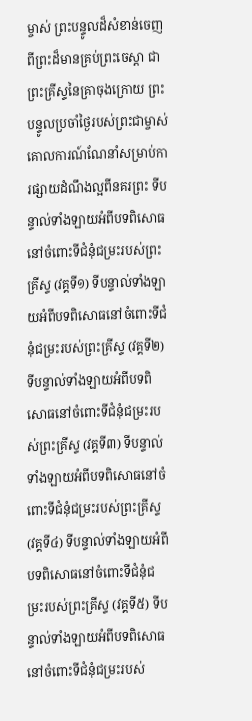ម្ចាស់ ព្រះបន្ទូលដ៏សំខាន់ចេញពីព្រះដ៏មានគ្រប់ព្រះចេស្ដា ជាព្រះគ្រីស្ទនៃគ្រាចុងក្រោយ ព្រះបន្ទូលប្រចាំថ្ងៃរបស់ព្រះជាម្ចាស់ គោលការណ៍ណែនាំសម្រាប់ការផ្សាយដំណឹងល្អពីនគរព្រះ ទីបន្ទាល់ទាំងឡាយអំពីបទពិសោធនៅចំពោះទីជំនុំជម្រះរបស់ព្រះគ្រីស្ទ (វគ្គទី១) ទីបន្ទាល់ទាំងឡាយអំពីបទពិសោធនៅចំពោះទីជំនុំជម្រះរបស់ព្រះគ្រីស្ទ (វគ្គទី២) ទីបន្ទាល់ទាំងឡាយអំពីបទពិសោធនៅចំពោះទីជំនុំជម្រះរបស់ព្រះគ្រីស្ទ (វគ្គទី៣) ទីបន្ទាល់ទាំងឡាយអំពីបទពិសោធនៅចំពោះទីជំនុំជម្រះរបស់ព្រះគ្រីស្ទ (វគ្គទី៤) ទីបន្ទាល់ទាំងឡាយអំពីបទពិសោធនៅចំពោះទីជំនុំជម្រះរបស់ព្រះគ្រីស្ទ (វគ្គទី៥) ទីបន្ទាល់ទាំងឡាយអំពីបទពិសោធនៅចំពោះទីជំនុំជម្រះរបស់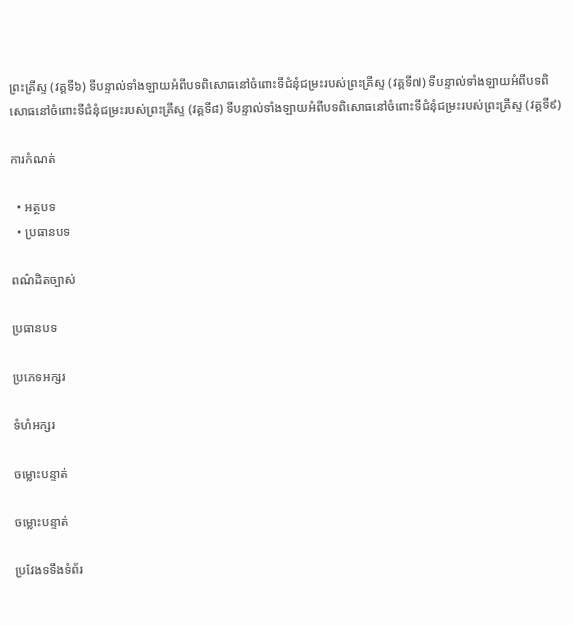ព្រះគ្រីស្ទ (វគ្គទី៦) ទីបន្ទាល់ទាំងឡាយអំពីបទពិសោធនៅចំពោះទីជំនុំជម្រះរបស់ព្រះគ្រីស្ទ (វគ្គទី៧) ទីបន្ទាល់ទាំងឡាយអំពីបទពិសោធនៅចំពោះទីជំនុំជម្រះរបស់ព្រះគ្រីស្ទ (វគ្គទី៨) ទីបន្ទាល់ទាំងឡាយអំពីបទពិសោធនៅចំពោះទីជំនុំជម្រះរបស់ព្រះគ្រីស្ទ (វគ្គទី៩)

ការកំណត់

  • អត្ថបទ
  • ប្រធានបទ

ពណ៌ដិតច្បាស់

ប្រធានបទ

ប្រភេទអក្សរ

ទំហំអក្សរ

ចម្លោះបន្ទាត់

ចម្លោះបន្ទាត់

ប្រវែងទទឹងទំព័រ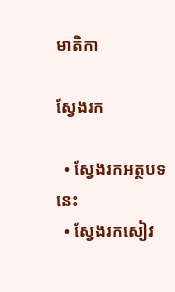មាតិកា

ស្វែងរក

  • ស្វែងរកអត្ថបទនេះ
  • ស្វែងរកសៀវ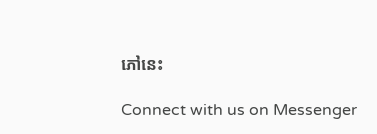ភៅនេះ

Connect with us on Messenger